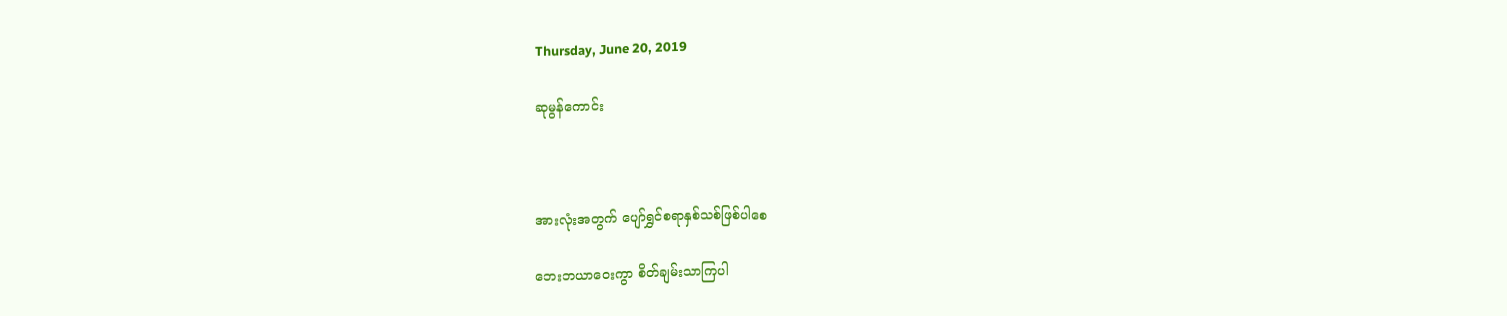Thursday, June 20, 2019

ဆုမွန်ကောင်း



အားလုံးအတွက် ပျော်ရွှင်စရာနှစ်သစ်ဖြစ်ပါစေ

ဘေးဘယာဝေးကွာ စိတ်ချမ်းသာကြပါ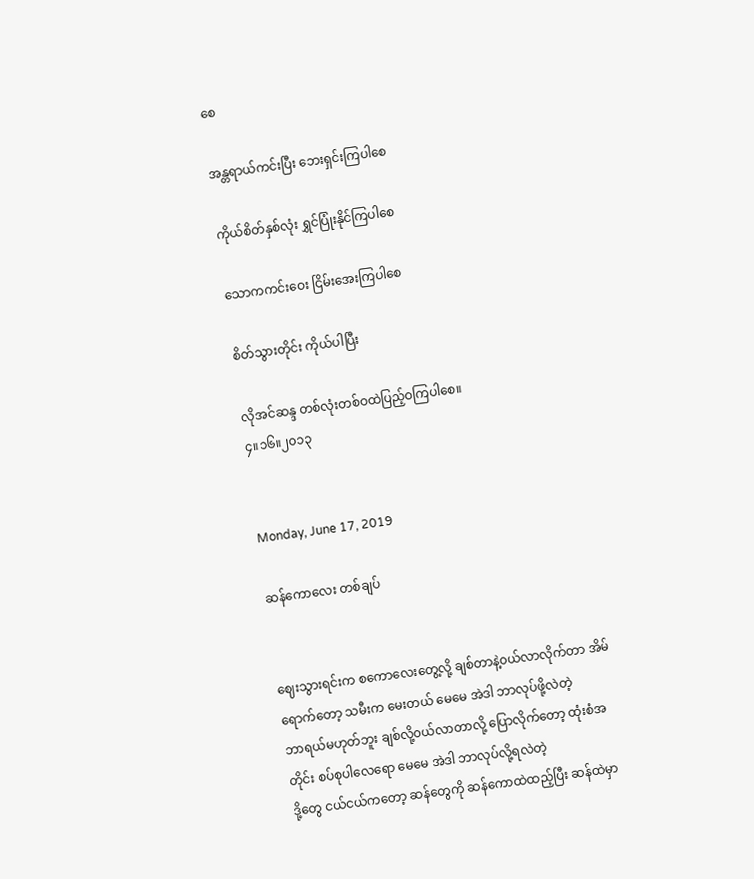စေ

အန္တရာယ်ကင်းပြီး ဘေးရှင်းကြပါစေ

ကိုယ်စိတ်နှစ်လုံး ရွှင်ပြုံးနိုင်ကြပါစေ

သောကကင်းဝေး ငြိမ်းအေးကြပါစေ

စိတ်သွားတိုင်း ကိုယ်ပါပြီး

လိုအင်ဆန္ဒ တစ်လုံးတစ်ဝထဲပြည့်ဝကြပါစေ။
၄။၁၆။၂၀၁၃


Monday, June 17, 2019

ဆန်ကောလေး တစ်ချပ်


ဈေးသွားရင်းက စကောလေးတွေ့လို့ ချစ်တာနဲ့၀ယ်လာလိုက်တာ အိမ်ရောက်တော့ သမီးက မေးတယ် မေမေ အဲဒါ ဘာလုပ်ဖို့လဲတဲ့
ဘာရယ်မဟုတ်ဘူး ချစ်လို့၀ယ်လာတာလို့ ပြောလိုက်တော့ ထုံးစံအတိုင်း စပ်စုပါလေရော မေမေ အဲဒါ ဘာလုပ်လို့ရလဲတဲ့
ဒို့တွေ ငယ်ငယ်ကတော့ ဆန်တွေကို ဆန်ကောထဲထည့်ပြီး ဆန်ထဲမှာ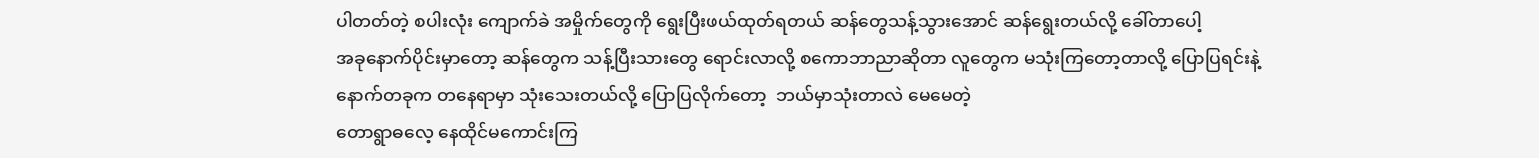ပါတတ်တဲ့ စပါးလုံး ကျောက်ခဲ အမှိုက်တွေကို ရွေးပြီးဖယ်ထုတ်ရတယ် ဆန်တွေသန့်သွားအောင် ဆန်ရွေးတယ်လို့ ခေါ်တာပေါ့
အခုနောက်ပိုင်းမှာတော့ ဆန်တွေက သန့်ပြီးသားတွေ ရောင်းလာလို့ စကောဘာညာဆိုတာ လူတွေက မသုံးကြတော့တာလို့ ပြောပြရင်းနဲ့
နောက်တခုက တနေရာမှာ သုံးသေးတယ်လို့ ပြောပြလိုက်တော့  ဘယ်မှာသုံးတာလဲ မေမေတဲ့
တောရွာဓလေ့ နေထိုင်မကောင်းကြ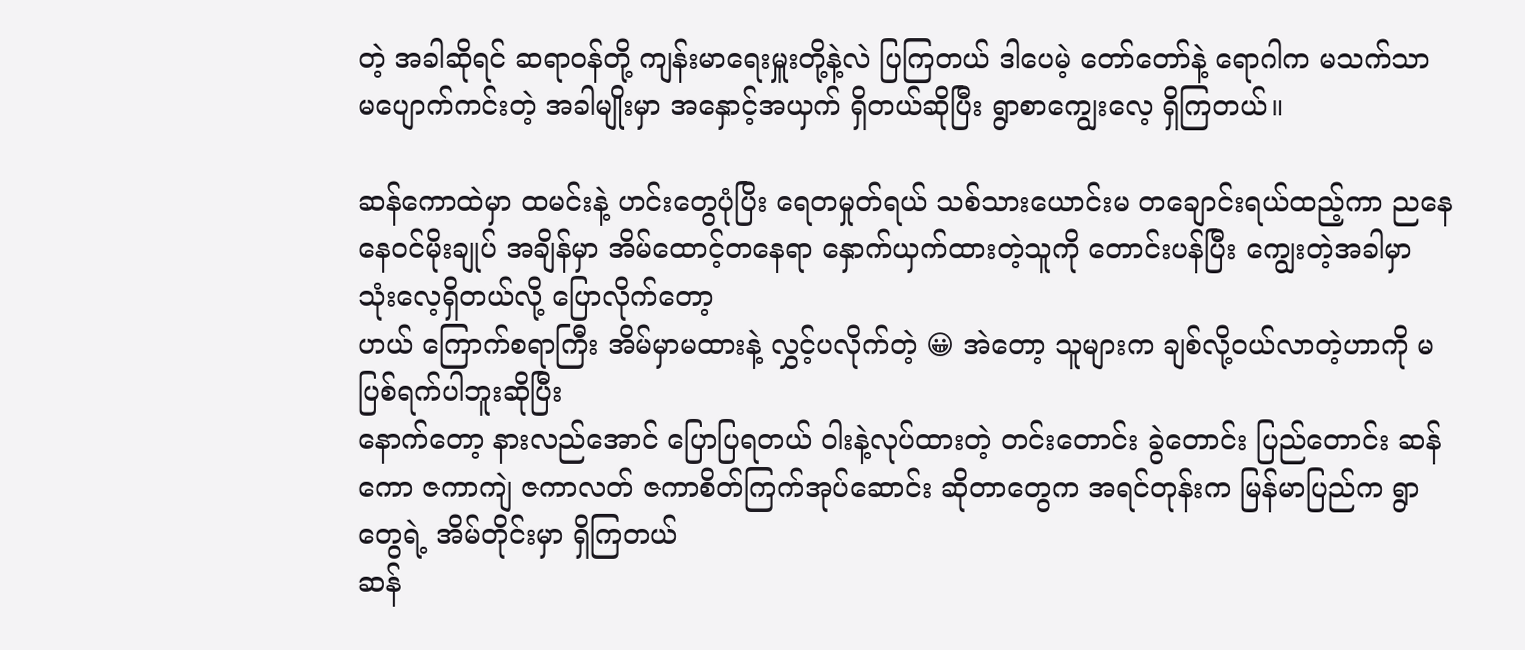တဲ့ အခါဆိုရင် ဆရာ၀န်တို့ ကျန်းမာရေးမှူးတို့နဲ့လဲ ပြကြတယ် ဒါပေမဲ့ တော်တော်နဲ့ ရောဂါက မသက်သာ မပျောက်ကင်းတဲ့ အခါမျိုးမှာ အနှောင့်အယှက် ရှိတယ်ဆိုပြီး ရွာစာကျွေးလေ့ ရှိကြတယ်။

ဆန်ကောထဲမှာ ထမင်းနဲ့ ဟင်းတွေပုံပြိး ရေတမှုတ်ရယ် သစ်သားယောင်းမ တချောင်းရယ်ထည့်ကာ ညနေနေ၀င်မိုးချုပ် အချိန်မှာ အိမ်ထောင့်တနေရာ နှောက်ယှက်ထားတဲ့သူကို တောင်းပန်ပြီး ကျွေးတဲ့အခါမှာ သုံးလေ့ရှိတယ်လို့ ပြောလိုက်တော့
ဟယ် ကြောက်စရာကြီး အိမ်မှာမထားနဲ့ လွှင့်ပလိုက်တဲ့ 😀 အဲတော့ သူများက ချစ်လို့၀ယ်လာတဲ့ဟာကို မပြစ်ရက်ပါဘူးဆိုပြီး
နောက်တော့ နားလည်အောင် ပြောပြရတယ် ဝါးနဲ့လုပ်ထားတဲ့ တင်းတောင်း ခွဲတောင်း ပြည်တောင်း ဆန်ကော ဇကာကျဲ ဇကာလတ် ဇကာစိတ်ကြက်အုပ်ဆောင်း ဆိုတာတွေက အရင်တုန်းက မြန်မာပြည်က ရွာတွေရဲ့ အိမ်တိုင်းမှာ ရှိကြတယ်
ဆန်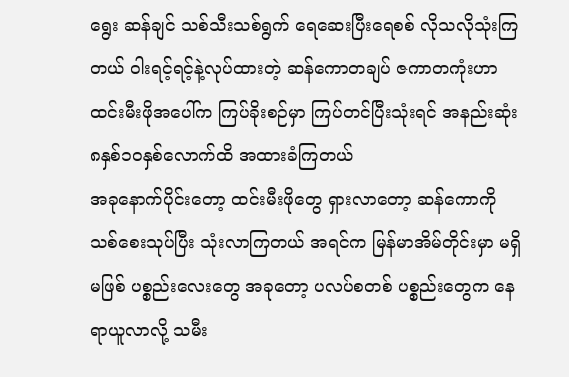ရွေး ဆန်ချင် သစ်သီးသစ်ရွက် ရေဆေးပြီးရေစစ် လိုသလိုသုံးကြတယ် ဝါးရင့်ရင့်နဲ့လုပ်ထားတဲ့ ဆန်ကောတချပ် ဇကာတကုံးဟာ ထင်းမီးဖိုအပေါ်က ကြပ်ခိုးစဉ်မှာ ကြပ်တင်ပြီးသုံးရင် အနည်းဆုံး ၈နှစ်၁၀နှစ်လောက်ထိ အထားခံကြတယ်
အခုနောက်ပိုင်းတော့ ထင်းမီးဖိုတွေ ရှားလာတော့ ဆန်ကောကို သစ်စေးသုပ်ပြီး သုံးလာကြတယ် အရင်က မြန်မာအိမ်တိုင်းမှာ မရှိမဖြစ် ပစ္စည်းလေးတွေ အခုတော့ ပလပ်စတစ် ပစ္စည်းတွေက နေရာယူလာလို့ သမီး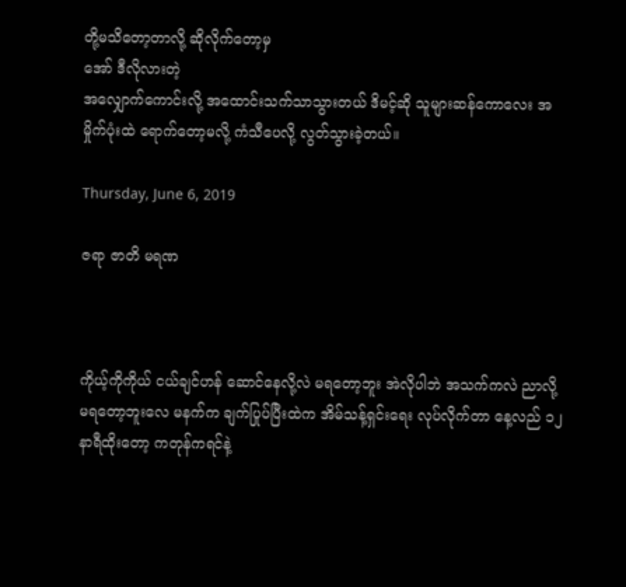တို့မသိတော့တာလို့ ဆိုလိုက်တော့မှ
အော် ဒီလိုလားတဲ့
အလျှောက်ကောင်းလို့ အထောင်းသက်သာသွားတယ် ဒိမင့်ဆို သူများဆန်ကောလေး အမှိုက်ပုံးထဲ ရောက်တော့မလို့ ကံသီပေလို့ လွတ်သွားခဲ့တယ်။

Thursday, June 6, 2019

ဇရာ ဇာတိ မရဏ



ကိုယ့်ကိုကိုယ် ငယ်ချင်ဟန် ဆောင်နေလို့လဲ မရတော့ဘူး အဲလိုပါဘဲ အသက်ကလဲ ညာလို့မရတော့ဘူးလေ မနက်က ချက်ပြုပ်ပြီးထဲက အိမ်သန့်ရှင်းရေး လုပ်လိုက်တာ နေ့လည် ၁၂နာရီထိုးတော့ ကတုန်ကရင်နဲ့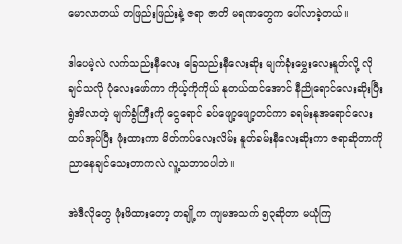မောလာတယ် တဖြည်းဖြည်းနဲ့ ဇရာ ဇာတိ မရဏတွေက ပေါ်လာခဲ့တယ်။

ဒါပေမဲ့လဲ လက်သည်းနီလေး ခြေသည်းနီလေးဆိုး မျက်ခုံးမွှေးလေးနူတ်လို့ လိုချင်သလို ပုံလေးဖော်ကာ ကိုယ့်ကိုကိုယ် နုတယ်ထင်အောင် နီညိုရောင်လေးဆိုးပြီး ရွဲအိလာတဲ့ မျက်ခွံကြီးကို ငွေရောင် ခပ်ဖျော့ဖျော့တင်ကာ ခရမ်းနုအရောင်လေး ထပ်အုပ်ပြီး ဖုံးထားကာ မိတ်ကပ်လေးလိမ်း နူတ်ခမ်းနီလေးဆိုးကာ ဇရာဆိုတာကို ညာနေချင်သေးတာကလဲ လူ့သဘာဝပါဘဲ။

အဲဒီလိုတွေ ဖုံးဖိထားတော့ တချို့က ကျမအသက် ၅၃ဆိုတာ မယုံကြ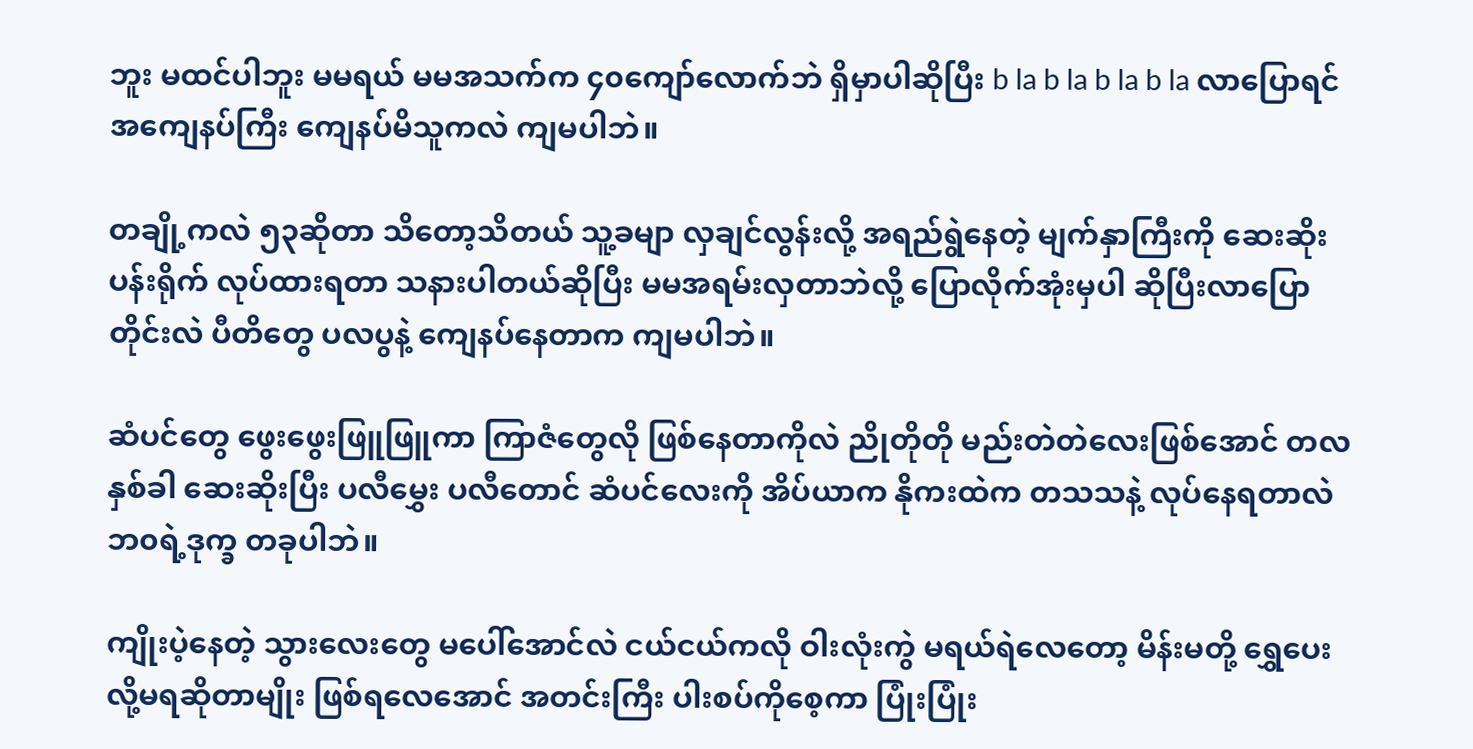ဘူး မထင်ပါဘူး မမရယ် မမအသက်က ၄၀ကျော်လောက်ဘဲ ရှိမှာပါဆိုပြီး b la b la b la b la လာပြောရင် အကျေနပ်ကြီး ကျေနပ်မိသူကလဲ ကျမပါဘဲ။

တချို့ကလဲ ၅၃ဆိုတာ သိတော့သိတယ် သူ့ခမျာ လှချင်လွန်းလို့ အရည်ရွဲနေတဲ့ မျက်နှာကြီးကို ဆေးဆိုးပန်းရိုက် လုပ်ထားရတာ သနားပါတယ်ဆိုပြီး မမအရမ်းလှတာဘဲလို့ ပြောလိုက်အုံးမှပါ ဆိုပြီးလာပြောတိုင်းလဲ ပီတိတွေ ပလပွနဲ့ ကျေနပ်နေတာက ကျမပါဘဲ။

ဆံပင်တွေ ဖွေးဖွေးဖြူဖြူကာ ကြာဇံတွေလို ဖြစ်နေတာကိုလဲ ညိုတိုတို မည်းတဲတဲလေးဖြစ်အောင် တလနှစ်ခါ ဆေးဆိုးပြီး ပလီမွှေး ပလီတောင် ဆံပင်လေးကို အိပ်ယာက နိုကးထဲက တသသနဲ့ လုပ်နေရတာလဲ ဘ၀ရဲ့ဒုက္ခ တခုပါဘဲ။

ကျိုးပဲ့နေတဲ့ သွားလေးတွေ မပေါ်အောင်လဲ ငယ်ငယ်ကလို ဝါးလုံးကွဲ မရယ်ရဲလေတော့ မိန်းမတို့ ရွှေပေးလို့မရဆိုတာမျိုး ဖြစ်ရလေအောင် အတင်းကြီး ပါးစပ်ကိုစေ့ကာ ပြုံးပြုံး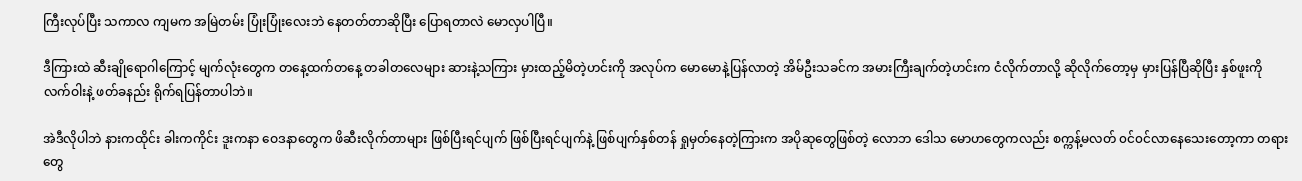ကြီးလုပ်ပြီး သကာလ ကျမက အမြဲတမ်း ပြုံးပြုံးလေးဘဲ နေတတ်တာဆိုပြီး ပြောရတာလဲ မောလှပါပြီ။

ဒီကြားထဲ ဆီးချိုရောဂါကြောင့် မျက်လုံးတွေက တနေ့ထက်တနေ့ တခါတလေများ ဆားနဲ့သကြား မှားထည့်မိတဲ့ဟင်းကို အလုပ်က မောမောနဲ့ပြန်လာတဲ့ အိမ်ဦးသခင်က အမားကြီးချက်တဲ့ဟင်းက ငံလိုက်တာလို့ ဆိုလိုက်တော့မှ မှားပြန်ပြီဆိုပြီး နှစ်ဖူးကို လက်ဝါးနဲ့ ဖတ်ခနည်း ရိုက်ရပြန်တာပါဘဲ။

အဲဒီလိုပါဘဲ နားကထိုင်း ခါးကကိုင်း ဒူးကနာ ဝေဒနာတွေက ဖိဆီးလိုက်တာများ ဖြစ်ပြီးရင်ပျက် ဖြစ်ပြီးရင်ပျက်နဲ့ ဖြစ်ပျက်နှစ်တန် ရှုမှတ်နေတဲ့ကြားက အပိုဆုတွေဖြစ်တဲ့ လောဘ ဒေါသ မောဟတွေကလည်း စက္ကန့်မလတ် ၀င်၀င်လာနေသေးတော့ကာ တရားတွေ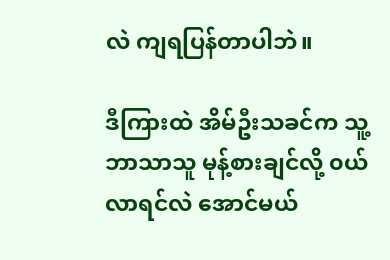လဲ ကျရပြန်တာပါဘဲ။

ဒီကြားထဲ အိမ်ဦးသခင်က သူ့ဘာသာသူ မုန့်စားချင်လို့ ၀ယ်လာရင်လဲ အောင်မယ်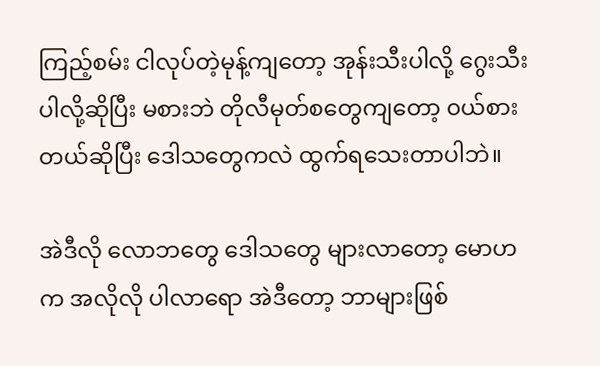ကြည့်စမ်း ငါလုပ်တဲ့မုန့်ကျတော့ အုန်းသီးပါလို့ ဂွေးသီးပါလို့ဆိုပြီး မစားဘဲ တိုလီမုတ်စတွေကျတော့ ၀ယ်စားတယ်ဆိုပြီး ဒေါသတွေကလဲ ထွက်ရသေးတာပါဘဲ။

အဲဒီလို လောဘတွေ ဒေါသတွေ များလာတော့ မောဟက အလိုလို ပါလာရော အဲဒီတော့ ဘာများဖြစ်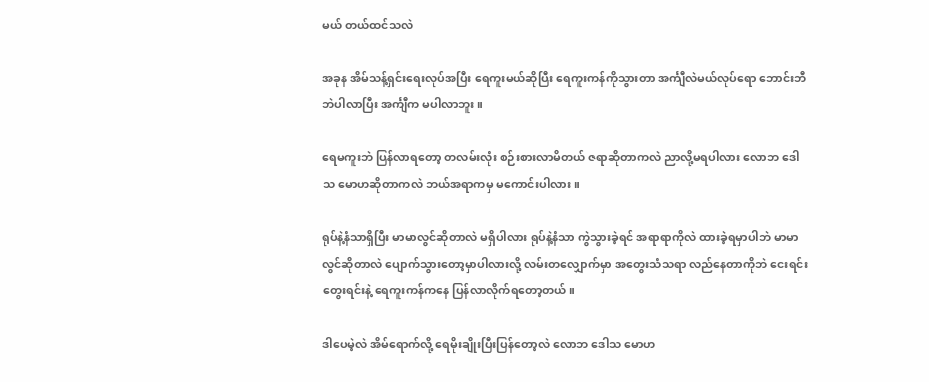မယ် တယ်ထင်သလဲ

အခုန အိမ်သန့်ရှင်းရေးလုပ်အပြီး ရေကူးမယ်ဆိုပြီး ရေကူးကန်ကိုသွားတာ အင်္ကျီလဲမယ်လုပ်ရော ဘောင်းဘီဘဲပါလာပြီး အင်္ကျီက မပါလာဘူး။

ရေမကူးဘဲ ပြန်လာရတော့ တလမ်းလုံး စဉ်းစားလာမိတယ် ဇရာဆိုတာကလဲ ညာလို့မရပါလား လောဘ ဒေါသ မောဟဆိုတာကလဲ ဘယ်အရာကမှ မကောင်းပါလား။

ရုပ်နဲ့နံသာရှိပြီး မာမာလွင်ဆိုတာလဲ မရှိပါလား ရုပ်နဲ့နံသာ ကွဲသွားခဲ့ရင် အရာရာကိုလဲ ထားခဲ့ရမှာပါဘဲ မာမာလွင်ဆိုတာလဲ ပျောက်သွားတော့မှာပါလားလို့ လမ်းတလျှောက်မှာ အတွေးသံသရာ လည်နေတာကိုဘဲ ငေးရင်း တွေးရင်းနဲ့ ရေကူးကန်ကနေ ပြန်လာလိုက်ရတော့တယ်။

ဒါပေမဲ့လဲ အိမ်ရောက်လို့ ရေမိုးချိုးပြီးပြန်တော့လဲ လောဘ ဒေါသ မောဟ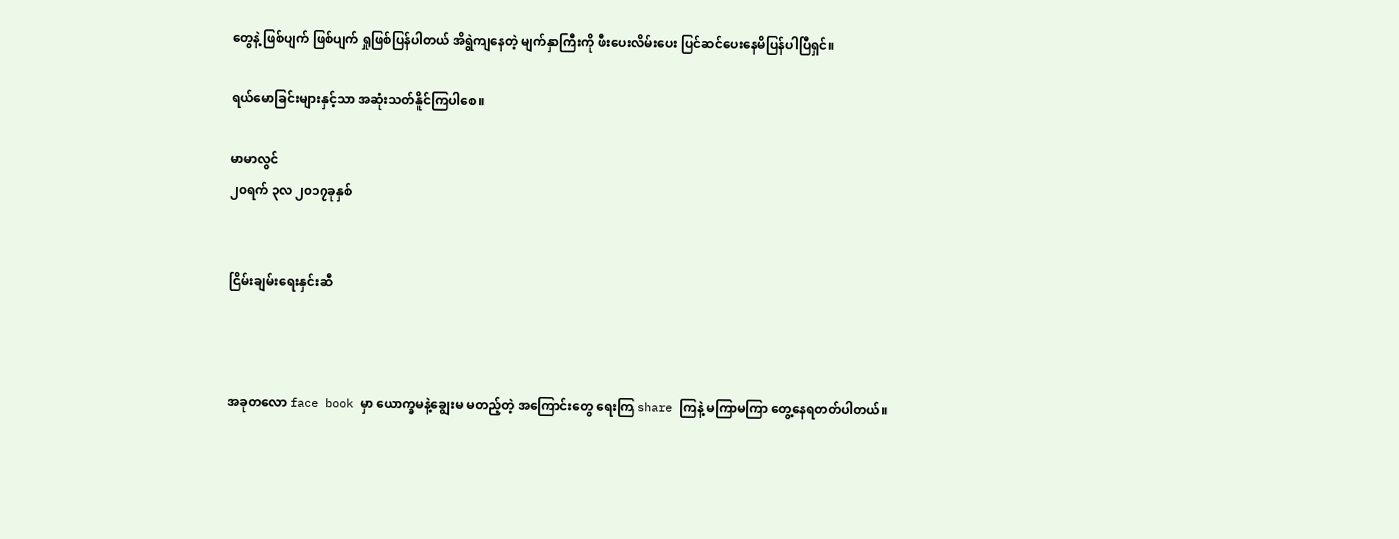တွေနဲ့ ဖြစ်ပျက် ဖြစ်ပျက် ရှုဖြစ်ပြန်ပါတယ် အိရွဲကျနေတဲ့ မျက်နှာကြီးကို ဖီးပေးလိမ်းပေး ပြင်ဆင်ပေးနေမိပြန်ပါပြီရှင်။

ရယ်မောခြင်းများနှင့်သာ အဆုံးသတ်နိူင်ကြပါစေ။

မာမာလွင်
၂၀ရက် ၃လ ၂၀၁၇ခုနှစ်


ငြိမ်းချမ်းရေးနှင်းဆီ



အခုတလော face book မှာ ယောက္ခမနဲ့ချွေးမ မတည့်တဲ့ အကြောင်းတွေ ရေးကြ share ကြနဲ့ မကြာမကြာ တွေ့နေရတတ်ပါတယ်။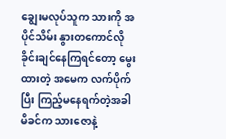ချွေးမလုပ်သူက သားကို အပိုင်သိမ်း နွားတကောင်လို ခိုင်းချင်နေကြရင်တော့ မွေးထားတဲ့ အမေက လက်ပိုက်ပြီး ကြည့်မနေရက်တဲ့အခါ မိခင်က သားဇောနဲ့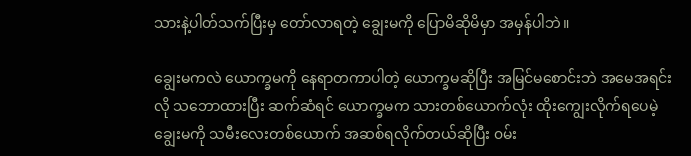သားနဲ့ပါတ်သက်ပြီးမှ တော်လာရတဲ့ ချွေးမကို ပြောမိဆိုမိမှာ အမှန်ပါဘဲ။

ချွေးမကလဲ ယောက္ခမကို နေရာတကာပါတဲ့ ယောက္ခမဆိုပြီး အမြင်မစောင်းဘဲ အမေအရင်းလို သဘောထားပြီး ဆက်ဆံရင် ယောက္ခမက သားတစ်ယောက်လုံး ထိုးကျွေးလိုက်ရပေမဲ့ ချွေးမကို သမီးလေးတစ်ယောက် အဆစ်ရလိုက်တယ်ဆိုပြီး ၀မ်း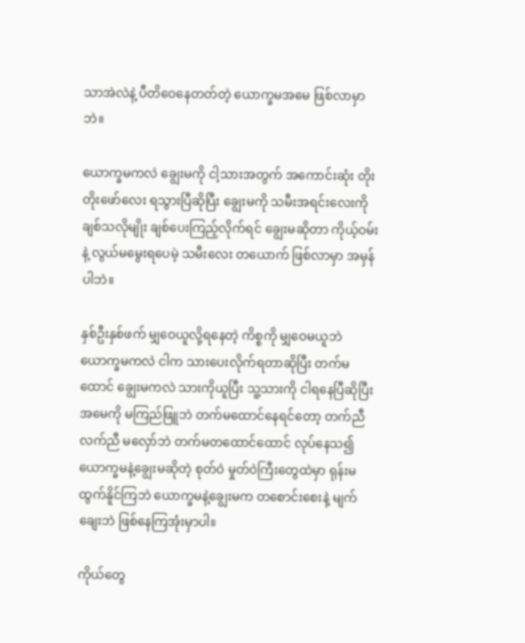သာအဲလဲနဲ့ ပီတိဝေနေတတ်တဲ့ ယောက္ခမအမေ ဖြစ်လာမှာဘဲ။

ယောက္ခမကလဲ ချွေးမကို ငါ့သားအတွက် အကောင်းဆုံး တိုးတိုးဖော်လေး ရသွားပြီဆိုပြီး ချွေးမကို သမီးအရင်းလေးကို ချစ်သလိုမျိုး ချစ်ပေးကြည့်လိုက်ရင် ချွေးမဆိုတာ ကိုယ့်ဝမ်းနဲ့ လွယ်မမွေးရပေမဲ့ သမီးလေး တယောက် ဖြစ်လာမှာ အမှန်ပါဘဲ။

နှစ်ဦးနှစ်ဖက် မျှဝေယူလို့ရနေတဲ့ ကိစ္စကို မျှဝေမယူဘဲ ယောက္ခမကလဲ ငါက သားပေးလိုက်ရတာဆိုပြီး တက်မထောင် ချွေးမကလဲ သားကိုယူပြီး သူ့သားကို ငါရနေပြီဆိုပြီး အမေကို မကြည်ဖြူဘဲ တက်မထောင်နေရင်တော့ တက်ညီလက်ညီ မလှော်ဘဲ တက်မတထောင်ထောင် လုပ်နေသ၍ ယောက္ခမနဲ့ချွေးမဆိုတဲ့ စုတ်ဝဲ မှုတ်ဝဲကြီးတွေထဲမှာ ရုန်းမထွက်နိူင်ကြဘဲ ယောက္ခမနဲ့ချွေးမက တစောင်းစေးနဲ့ မျက်ချေးဘဲ ဖြစ်နေကြအုံးမှာပါ။

ကိုယ်တွေ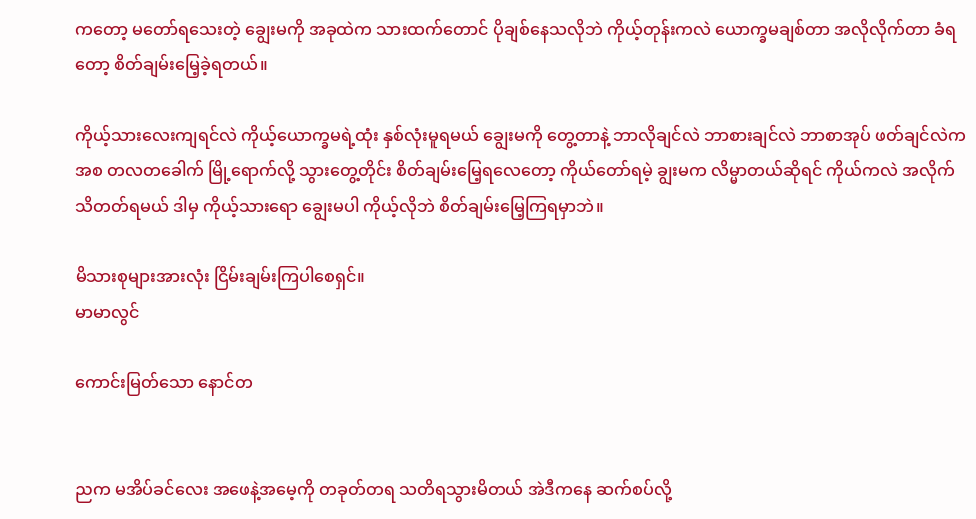ကတော့ မတော်ရသေးတဲ့ ချွေးမကို အခုထဲက သားထက်တောင် ပိုချစ်နေသလိုဘဲ ကိုယ့်တုန်းကလဲ ယောက္ခမချစ်တာ အလိုလိုက်တာ ခံရတော့ စိတ်ချမ်းမြေ့ခဲ့ရတယ်။

ကိုယ့်သားလေးကျရင်လဲ ကိုယ့်ယောက္ခမရဲ့ထုံး နှစ်လုံးမူရမယ် ချွေးမကို တွေ့တာနဲ့ ဘာလိုချင်လဲ ဘာစားချင်လဲ ဘာစာအုပ် ဖတ်ချင်လဲကအစ တလတခေါက် မြို့ရောက်လို့ သွားတွေ့တိုင်း စိတ်ချမ်းမြေ့ရလေတော့ ကိုယ်တော်ရမဲ့ ချွးမက လိမ္မာတယ်ဆိုရင် ကိုယ်ကလဲ အလိုက်သိတတ်ရမယ် ဒါမှ ကိုယ့်သားရော ချွေးမပါ ကိုယ့်လိုဘဲ စိတ်ချမ်းမြေ့ကြရမှာဘဲ။

မိသားစုများအားလုံး ငြိမ်းချမ်းကြပါစေရှင်။
မာမာလွင်

ကောင်းမြတ်သော နောင်တ


ညက မအိပ်ခင်လေး အဖေနဲ့အမေ့ကို တခုတ်တရ သတိရသွားမိတယ် အဲဒီကနေ ဆက်စပ်လို့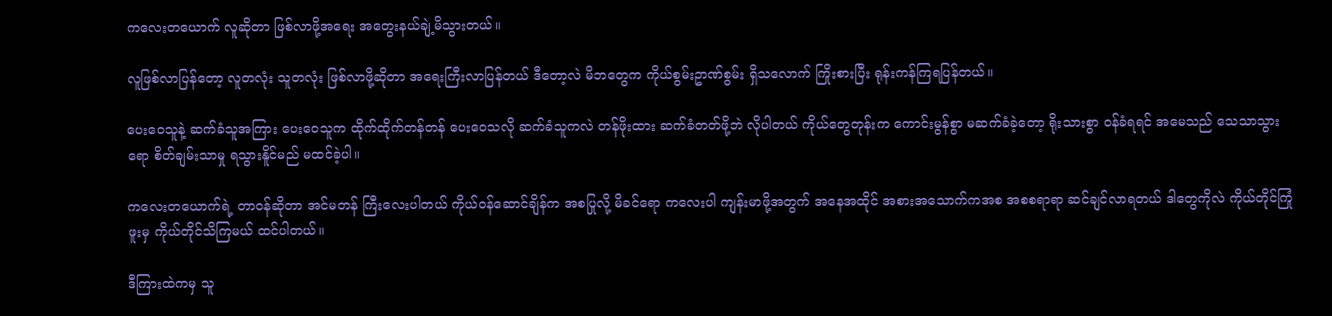ကလေးတယောက် လူဆိုတာ ဖြစ်လာဖို့အရေး အတွေးနယ်ချဲ့မိသွားတယ်။

လူဖြစ်လာပြန်တော့ လူတလုံး သူတလုံး ဖြစ်လာဖို့ဆိုတာ အရေးကြီးလာပြန်တယ် ဒီတော့လဲ မိဘတွေက ကိုယ်စွမ်းဥာဏ်စွမ်း ရှိသလောက် ကြိုးစားပြီး ရုန်းကန်ကြရပြန်တယ်။

ပေးဝေသူနဲ့ ဆက်ခံသူအကြား ပေးဝေသူက ထိုက်ထိုက်တန်တန် ပေးဝေသလို ဆက်ခံသူကလဲ တန်ဖိုးထား ဆက်ခံတတ်ဖို့ဘဲ လိုပါတယ် ကိုယ်တွေတုန်းက ကောင်းမွန်စွာ မဆက်ခံခဲ့တော့ ရိုးသားစွာ ၀န်ခံရရင် အမေသည် သေသာသွားရော စိတ်ချမ်းသာမှု ရသွားနိူင်မည် မထင်ခဲ့ပါ။

ကလေးတယောက်ရဲ့ တာ၀န်ဆိုတာ အင်မတန် ကြီးလေးပါတယ် ကိုယ်၀န်ဆောင်ချိန်က အစပြုလို့ မိခင်ရော ကလေးပါ ကျန်းမာဖို့အတွက် အနေအထိုင် အစားအသောက်ကအစ အစစရာရာ ဆင်ချင်လာရတယ် ဒါတွေကိုလဲ ကိုယ်တိုင်ကြုံဖူးမှ ကိုယ်တိုင်သိကြမယ် ထင်ပါတယ်။

ဒီကြားထဲကမှ သူ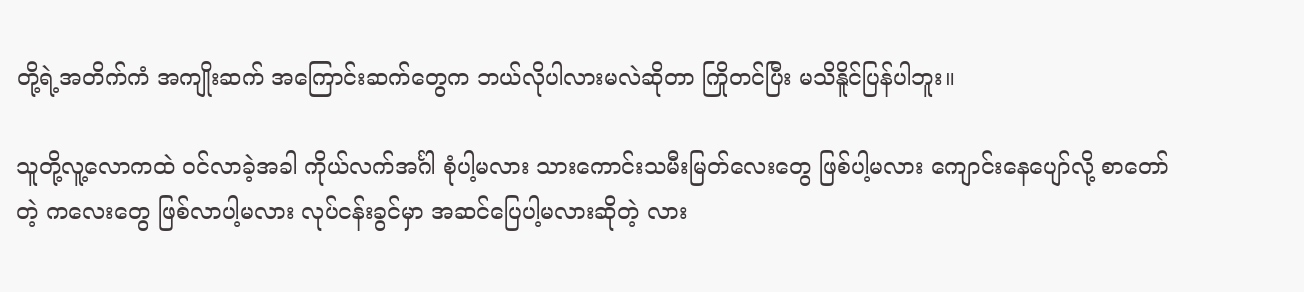တို့ရဲ့အတိက်ကံ အကျိုးဆက် အကြောင်းဆက်တွေက ဘယ်လိုပါလားမလဲဆိုတာ ကြိုတင်ပြီး မသိနိူင်ပြန်ပါဘူး။

သူတို့လူ့လောကထဲ ၀င်လာခဲ့အခါ ကိုယ်လက်အင်္ဂါ စုံပါ့မလား သားကောင်းသမီးမြတ်လေးတွေ ဖြစ်ပါ့မလား ကျောင်းနေပျော်လို့ စာတော်တဲ့ ကလေးတွေ ဖြစ်လာပါ့မလား လုပ်ငန်းခွင်မှာ အဆင်ပြေပါ့မလားဆိုတဲ့ လား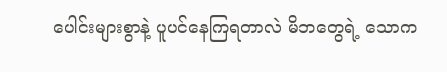ပေါင်းများစွာနဲ့ ပူပင်နေကြရတာလဲ မိဘတွေရဲ့ သောက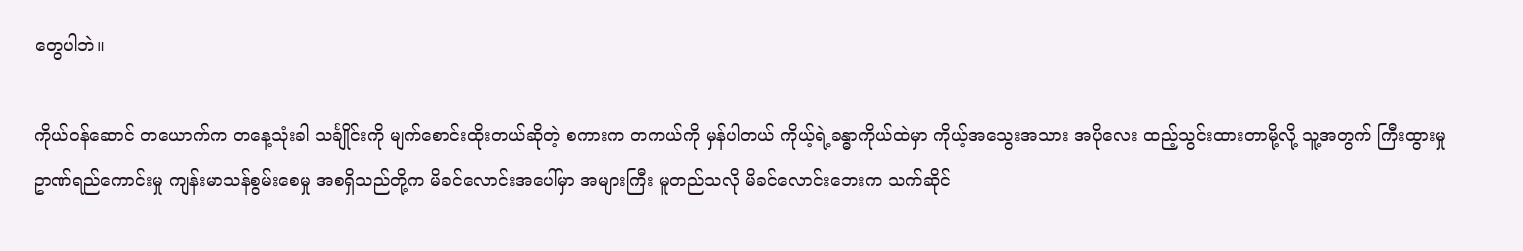တွေပါဘဲ။

ကိုယ်၀န်ဆောင် တယောက်က တနေ့သုံးခါ သင်္ချိုင်းကို မျက်စောင်းထိုးတယ်ဆိုတဲ့ စကားက တကယ်ကို မှန်ပါတယ် ကိုယ့်ရဲ့ခန္ဓာကိုယ်ထဲမှာ ကိုယ့်အသွေးအသား အပိုလေး ထည့်သွင်းထားတာမို့လို့ သူ့အတွက် ကြီးထွားမှု ဥာဏ်ရည်ကောင်းမှု ကျန်းမာသန်စွမ်းစေမှု အစရှိသည်တို့က မိခင်လောင်းအပေါ်မှာ အများကြီး မူတည်သလို မိခင်လောင်းဘေးက သက်ဆိုင်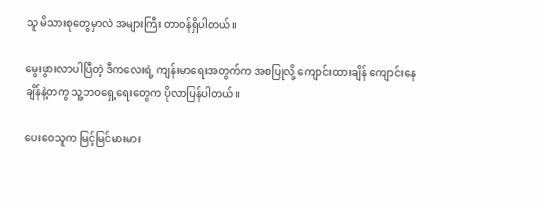သူ မိသားစုတွေမှာလဲ အများကြီး တာ၀န်ရှိပါတယ်။

မွေးဖွားလာပါပြီတဲ့ ဒီကလေးရဲ့ ကျန်းမာရေးအတွက်က အစပြုလို့ ကျောင်းထားချိန် ကျောင်းနေချိန်နဲ့တကွ သူ့ဘဝရှေ့ရေးတွေက ပိုလာပြန်ပါတယ်။

ပေးဝေသူက မြင့်မြင်မားမား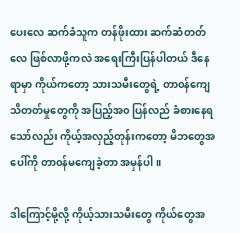ပေးလေ ဆက်ခံသူက တန်ဖိုးထား ဆက်ဆံတတ်လေ ဖြစ်လာဖို့ကလဲ အရေးကြီးပြန်ပါတယ် ဒီနေရာမှာ ကိုယ်ကတော့ သားသမီးတွေရဲ့ တာ၀န်ကျေ သိတတ်မှုတွေကို အပြည့်အ၀ ပြန်လည် ခံစားနေရသော်လည်း ကိုယ့်အလှည့်တုန်းကတော့ မိဘတွေအပေါ်ကို တာ၀န်မကျေခဲ့တာ အမှန်ပါ။

ဒါကြောင့်မို့လို့ ကိုယ့်သားသမီးတွေ ကိုယ်တွေအ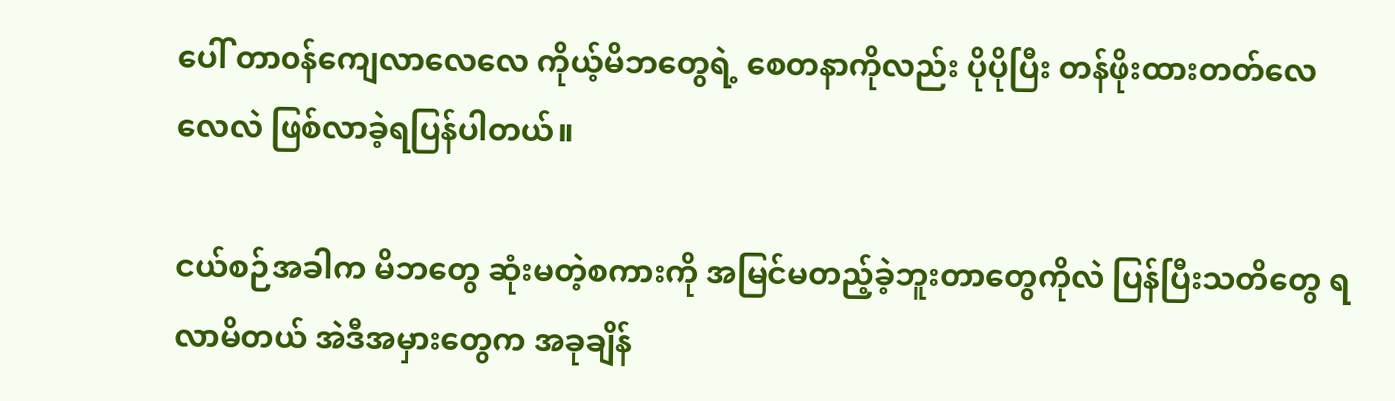ပေါ် တာ၀န်ကျေလာလေလေ ကိုယ့်မိဘတွေရဲ့ စေတနာကိုလည်း ပိုပိုပြီး တန်ဖိုးထားတတ်လေလေလဲ ဖြစ်လာခဲ့ရပြန်ပါတယ်။

ငယ်စဉ်အခါက မိဘတွေ ဆုံးမတဲ့စကားကို အမြင်မတည့်ခဲ့ဘူးတာတွေကိုလဲ ပြန်ပြီးသတိတွေ ရလာမိတယ် အဲဒီအမှားတွေက အခုချိန်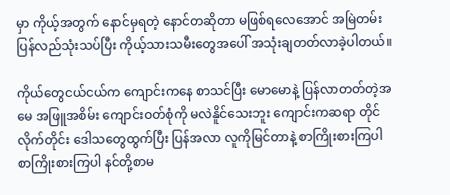မှာ ကိုယ့်အတွက် နောင်မှရတဲ့ နောင်တဆိုတာ မဖြစ်ရလေအောင် အမြဲတမ်း ပြန်လည်သုံးသပ်ပြီး ကိုယ့်သားသမီးတွေအပေါ် အသုံးချတတ်လာခဲ့ပါတယ်။

ကိုယ်တွေငယ်ငယ်က ကျောင်းကနေ စာသင်ပြီး မောမောနဲ့ ပြန်လာတတ်တဲ့အမေ အဖြူအစိမ်း ကျောင်းဝတ်စုံကို မလဲနိူင်သေးဘူး ကျောင်းကဆရာ တိုင်လိုက်တိုင်း ဒေါသတွေထွက်ပြီး ပြန်အလာ လူကိုမြင်တာနဲ့ စာကြိုးစားကြပါ စာကြိုးစားကြပါ နင်တို့စာမ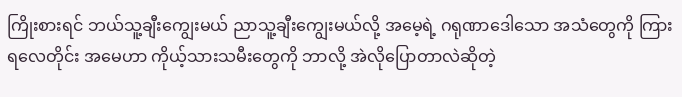ကြိုးစားရင် ဘယ်သူ့ချီးကျွေးမယ် ညာသူ့ချီးကျွေးမယ်လို့ အမေ့ရဲ့ ဂရုဏာဒေါသော အသံတွေကို ကြားရလေတိုင်း အမေဟာ ကိုယ့်သားသမီးတွေကို ဘာလို့ အဲလိုပြောတာလဲဆိုတဲ့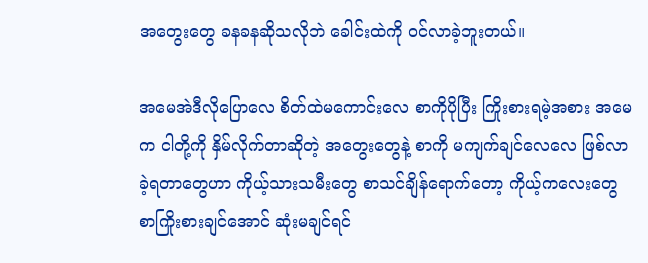အတွေးတွေ ခနခနဆိုသလိုဘဲ ခေါင်းထဲကို ၀င်လာခဲ့ဘူးတယ်။

အမေအဲဒီလိုပြောလေ စိတ်ထဲမကောင်းလေ စာကိုပိုပြီး ကြိုးစားရမဲ့အစား အမေက ငါတို့ကို နှိမ်လိုက်တာဆိုတဲ့ အတွေးတွေနဲ့ စာကို မကျက်ချင်လေလေ ဖြစ်လာခဲ့ရတာတွေဟာ ကိုယ့်သားသမီးတွေ စာသင်ချိန်ရောက်တော့ ကိုယ့်ကလေးတွေ စာကြိုးစားချင်အောင် ဆုံးမချင်ရင်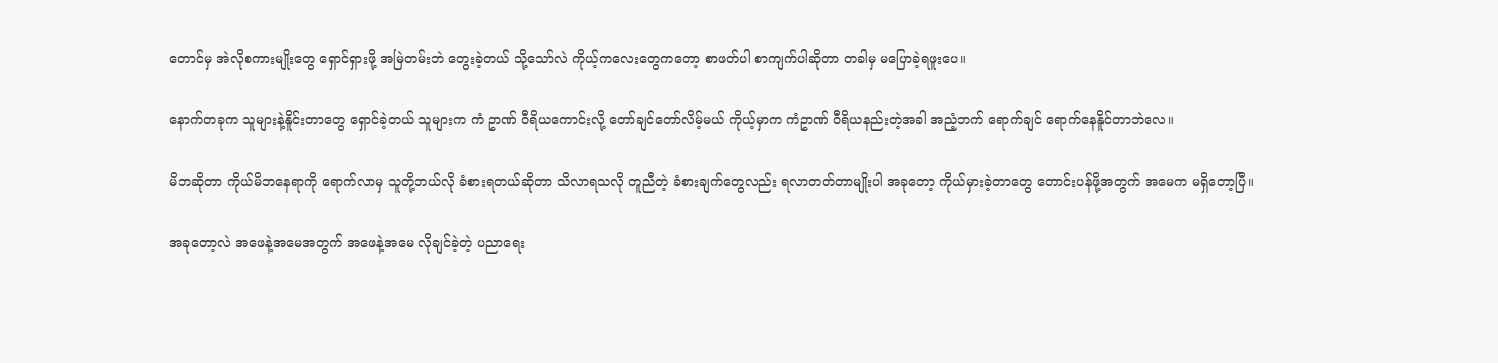တောင်မှ အဲလိုစကားမျိုးတွေ ရှောင်ရှားဖို့ အမြဲတမ်းဘဲ တွေးခဲ့တယ် သို့သော်လဲ ကိုယ့်ကလေးတွေကတော့ စာဖတ်ပါ စာကျက်ပါဆိုတာ တခါမှ မပြောခဲ့ရဖူးပေ။

နောက်တခုက သူများနဲ့နိူင်းတာတွေ ရှောင်ခဲ့တယ် သူများက ကံ ဥာဏ် ဝီရိယကောင်းလို့ တော်ချင်တော်လိမ့်မယ် ကိုယ့်မှာက ကံဥာဏ် ဝီရိယနည်းတဲ့အခါ အညံ့ဘက် ရောက်ချင် ရောက်နေနိူင်တာဘဲလေ။

မိဘဆိုတာ ကိုယ်မိဘနေရာကို ရောက်လာမှ သူတို့ဘယ်လို ခံစားရတယ်ဆိုတာ သိလာရသလို တူညီတဲ့ ခံစားချက်တွေလည်း ရလာတတ်တာမျိုးပါ အခုတော့ ကိုယ်မှားခဲ့တာတွေ တောင်းပန်ဖို့အတွက် အမေက မရှိတော့ပြီ။

အခုတော့လဲ အဖေနဲ့အမေအတွက် အဖေနဲ့အမေ လိုချင်ခဲ့တဲ့ ပညာရေး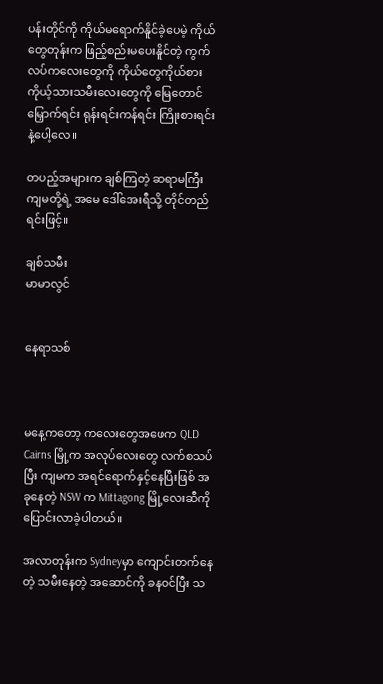ပန်းတိုင်ကို ကိုယ်မရောက်နိူင်ခဲ့ပေမဲ့ ကိုယ်တွေတုန်းက ဖြည့်စည်းမပေးနိူင်တဲ့ ကွက်လပ်ကလေးတွေကို ကိုယ်တွေကိုယ်စား ကိုယ့်သားသမီးလေးတွေကို မြေတောင်မြှောက်ရင်း ရုန်းရင်းကန်ရင်း ကြိုးစားရင်းနဲ့ပေါ့လေ။

တပည့်အများက ချစ်ကြတဲ့ ဆရာမကြီး ကျမတို့ရဲ့ အမေ ဒေါ်အေးရီသို့ တိုင်တည်ရင်းဖြင့်။

ချစ်သမီး
မာမာလွင်


နေရာသစ်



မနေ့ကတော့ ကလေးတွေအဖေက QLD Cairns မြို့က အလုပ်လေးတွေ လက်စသပ်ပြီး ကျမက အရင်ရောက်နှင့်နေပြီးဖြစ် အခုနေတဲ့ NSW က Mittagong မြို့လေးဆီကို ပြောင်းလာခဲ့ပါတယ်။

အလာတုန်းက Sydneyမှာ ကျောင်းတက်နေတဲ့ သမီးနေတဲ့ အဆောင်ကို ခန၀င်ပြီး သ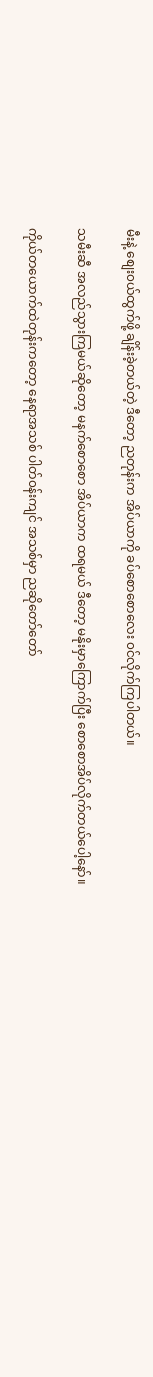မီးနဲ့ စျေး၀ယ်ထွက်ဖို့ ချိန်းခဲ့တယ်တဲ့ ဒီတော့ ညတုန်းက အိပ်ယာကို ခပ်စောစောလေး ၀င်လိုက်ကြပါတယ်။

သမီးဆီ အလည်သွားကြမယ်ဆိုတော့ မနက်စောစော အိပ်ယာက ထရမယ် ဒီတော့ မနိုးမှာကြောက်ပြီး စောစောအိပ်လိုက်တယ်ပေါ့နော်။

ကိုယ်တယောက်ထဲတုန်းကတော့ နေရာအသစ် ပါတ်၀န်းကျင် အသစ်မှာ ညဆိုတော်တော်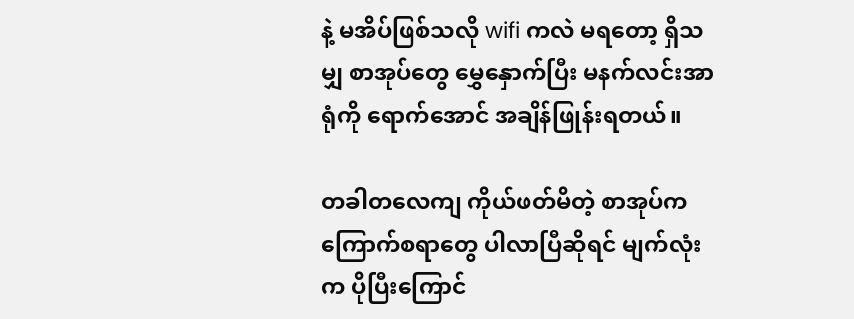နဲ့ မအိပ်ဖြစ်သလို wifi ကလဲ မရတော့ ရှိသမျှ စာအုပ်တွေ မွှေနှောက်ပြီး မနက်လင်းအာရုံကို ရောက်အောင် အချိန်ဖြုန်းရတယ်။

တခါတလေကျ ကိုယ်ဖတ်မိတဲ့ စာအုပ်က ကြောက်စရာတွေ ပါလာပြီဆိုရင် မျက်လုံးက ပိုပြီးကြောင်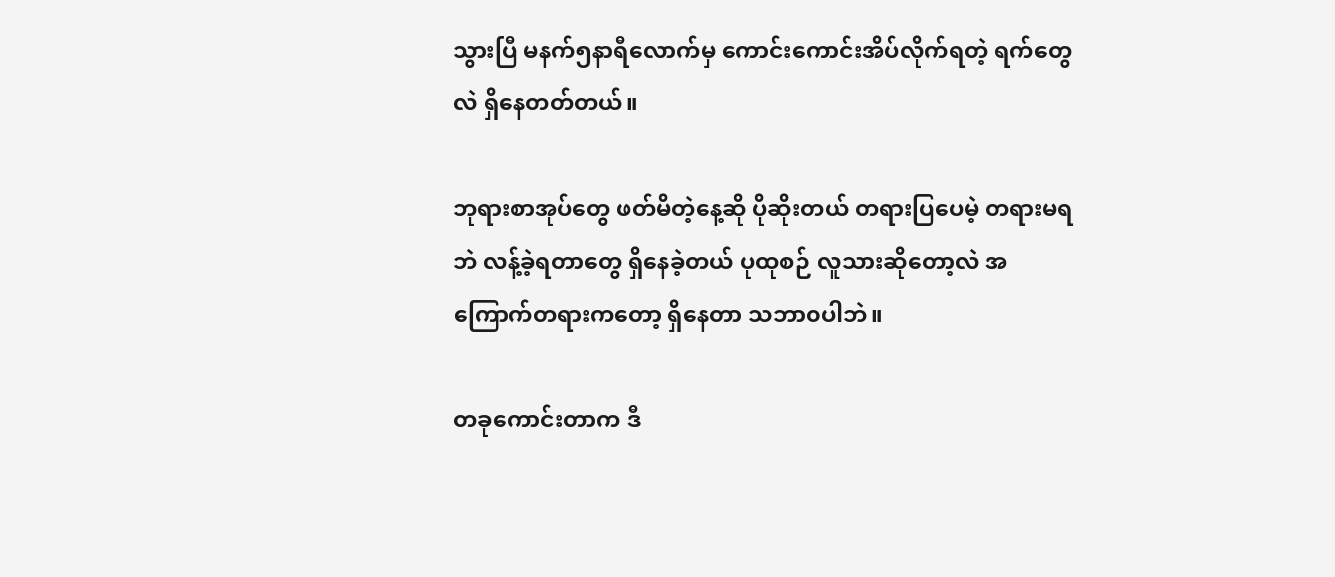သွားပြီ မနက်၅နာရီလောက်မှ ကောင်းကောင်းအိပ်လိုက်ရတဲ့ ရက်တွေလဲ ရှိနေတတ်တယ်။

ဘုရားစာအုပ်တွေ ဖတ်မိတဲ့နေ့ဆို ပိုဆိုးတယ် တရားပြပေမဲ့ တရားမရဘဲ လန့်ခဲ့ရတာတွေ ရှိနေခဲ့တယ် ပုထုစဉ် လူသားဆိုတော့လဲ အကြောက်တရားကတော့ ရှိနေတာ သဘာ၀ပါဘဲ။

တခုကောင်းတာက ဒီ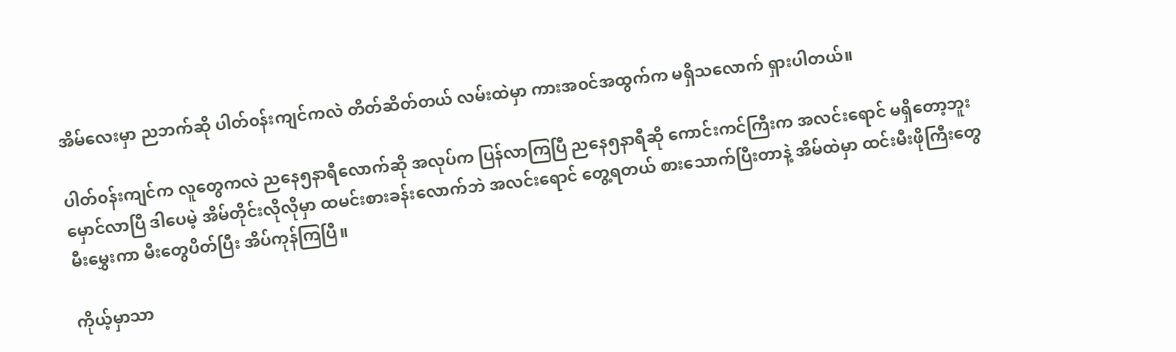အိမ်လေးမှာ ညဘက်ဆို ပါတ်၀န်းကျင်ကလဲ တိတ်ဆိတ်တယ် လမ်းထဲမှာ ကားအ၀င်အထွက်က မရှိသလောက် ရှားပါတယ်။

ပါတ်၀န်းကျင်က လူတွေကလဲ ညနေ၅နာရီလောက်ဆို အလုပ်က ပြန်လာကြပြီ ညနေ၅နာရီဆို ကောင်းကင်ကြီးက အလင်းရောင် မရှိတော့ဘူး မှောင်လာပြီ ဒါပေမဲ့ အိမ်တိုင်းလိုလိုမှာ ထမင်းစားခန်းလောက်ဘဲ အလင်းရောင် တွေ့ရတယ် စားသောက်ပြီးတာနဲ့ အိမ်ထဲမှာ ထင်းမီးဖိုကြီးတွေ မီးမွှေးကာ မီးတွေပိတ်ပြီး အိပ်ကုန်ကြပြီ။

ကိုယ့်မှာသာ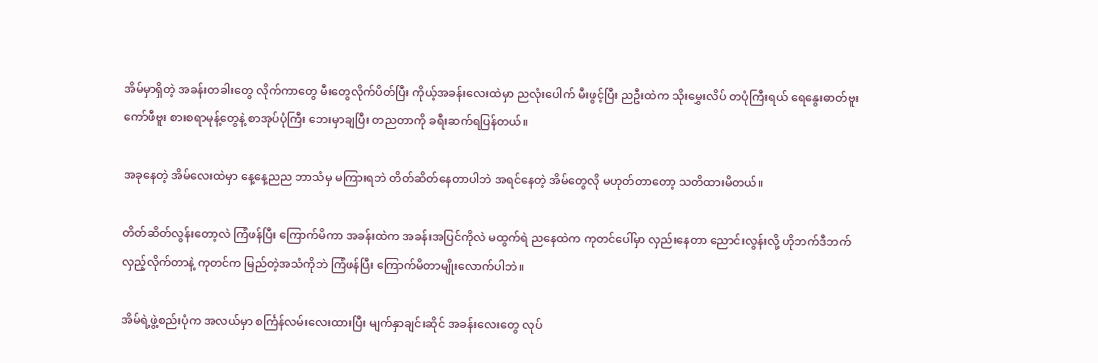အိမ်မှာရှိတဲ့ အခန်းတခါးတွေ လိုက်ကာတွေ မီးတွေလိုက်ပိတ်ပြီး ကိုယ့်အခန်းလေးထဲမှာ ညလုံးပေါက် မီးဖွင့်ပြီး ညဦးထဲက သိုးမွှေးလိပ် တပုံကြီးရယ် ရေနွေးဓာတ်ဗူး ကော်ဖီဗူး စားစရာမုန့်တွေနဲ့ စာအုပ်ပုံကြီး ဘေးမှာချပြီး တညတာကို ခရီးဆက်ရပြန်တယ်။

အခုနေတဲ့ အိမ်လေးထဲမှာ နေ့နေ့ညည ဘာသံမှ မကြားရဘဲ တိတ်ဆိတ်နေတာပါဘဲ အရင်နေတဲ့ အိမ်တွေလို မဟုတ်တာတော့ သတိထားမိတယ်။

တိတ်ဆိတ်လွန်းတော့လဲ ကြံဖန်ပြီး ကြောက်မိကာ အခန်းထဲက အခန်းအပြင်ကိုလဲ မထွက်ရဲ ညနေထဲက ကုတင်ပေါ်မှာ လှည်းနေတာ ညောင်းလွန်းလို့ ဟိုဘက်ဒီဘက် လှည့်လိုက်တာနဲ့ ကုတင်က မြည်တဲ့အသံကိုဘဲ ကြံဖန်ပြီး ကြောက်မိတာမျိုးလောက်ပါဘဲ။

အိမ်ရဲ့ဖွဲ့စည်းပုံက အလယ်မှာ စင်္ကြန်လမ်းလေးထားပြီး မျက်နှာချင်းဆိုင် အခန်းလေးတွေ လုပ်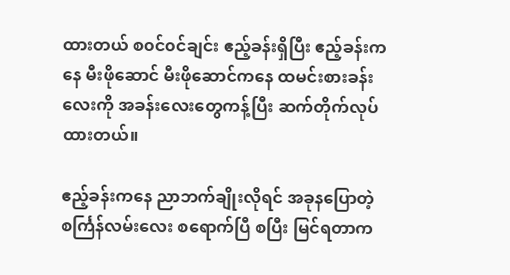ထားတယ် စ၀င်၀င်ချင်း ဧည့်ခန်းရှိပြီး ဧည့်ခန်းကနေ မီးဖိုဆောင် မီးဖိုဆောင်ကနေ ထမင်းစားခန်းလေးကို အခန်းလေးတွေကန့်ပြီး ဆက်တိုက်လုပ်ထားတယ်။

ဧည့်ခန်းကနေ ညာဘက်ချိုးလိုရင် အခုနပြောတဲ့ စင်္ကြန်လမ်းလေး စရောက်ပြီ စပြီး မြင်ရတာက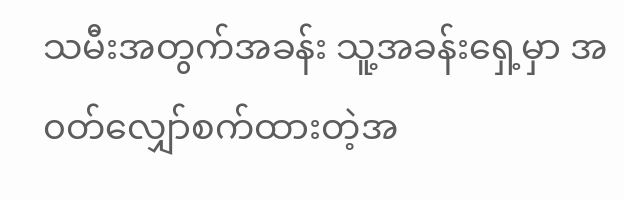သမီးအတွက်အခန်း သူ့အခန်းရှေ့မှာ အ၀တ်လျှော်စက်ထားတဲ့အ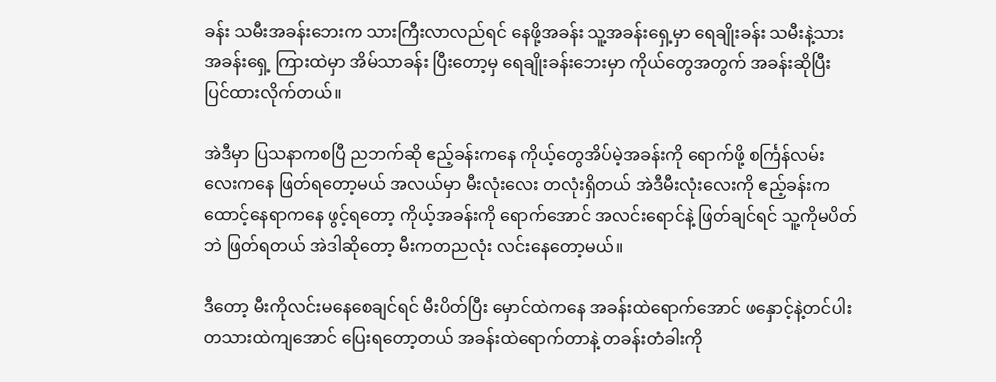ခန်း သမီးအခန်းဘေးက သားကြီးလာလည်ရင် နေဖို့အခန်း သူ့အခန်းရှေ့မှာ ရေချိုးခန်း သမီးနဲ့သားအခန်းရှေ့ ကြားထဲမှာ အိမ်သာခန်း ပြီးတော့မှ ရေချိုးခန်းဘေးမှာ ကိုယ်တွေအတွက် အခန်းဆိုပြီး ပြင်ထားလိုက်တယ်။

အဲဒီမှာ ပြသနာကစပြီ ညဘက်ဆို ဧည့်ခန်းကနေ ကိုယ့်တွေအိပ်မဲ့အခန်းကို ရောက်ဖို့ စင်္ကြန်လမ်းလေးကနေ ဖြတ်ရတော့မယ် အလယ်မှာ မီးလုံးလေး တလုံးရှိတယ် အဲဒီမီးလုံးလေးကို ဧည့်ခန်းက ထောင့်နေရာကနေ ဖွင့်ရတော့ ကိုယ့်အခန်းကို ရောက်အောင် အလင်းရောင်နဲ့ ဖြတ်ချင်ရင် သူ့ကိုမပိတ်ဘဲ ဖြတ်ရတယ် အဲဒါဆိုတော့ မီးကတညလုံး လင်းနေတော့မယ်။

ဒီတော့ မီးကိုလင်းမနေစေချင်ရင် မီးပိတ်ပြီး မှောင်ထဲကနေ အခန်းထဲရောက်အောင် ဖနှောင့်နဲ့တင်ပါး တသားထဲကျအောင် ပြေးရတော့တယ် အခန်းထဲရောက်တာနဲ့ တခန်းတံခါးကို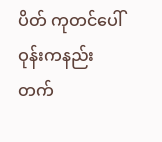ပိတ် ကုတင်ပေါ် ဝုန်းကနည်းတက်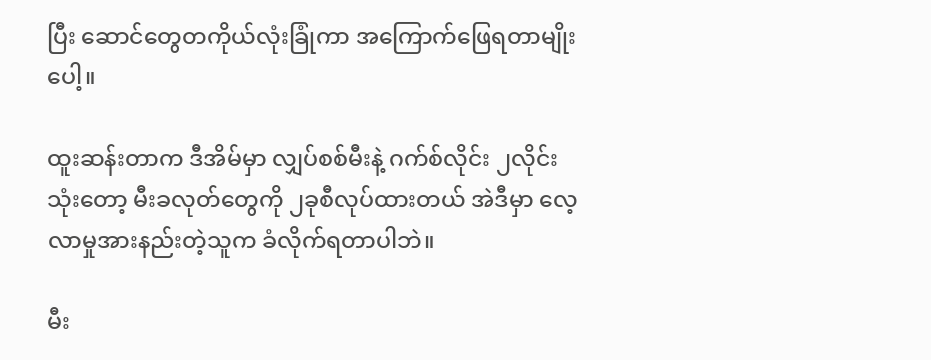ပြီး ဆောင်တွေတကိုယ်လုံးခြုံကာ အကြောက်ဖြေရတာမျိုးပေါ့။

ထူးဆန်းတာက ဒီအိမ်မှာ လျှပ်စစ်မီးနဲ့ ဂက်စ်လိုင်း ၂လိုင်းသုံးတော့ မီးခလုတ်တွေကို ၂ခုစီလုပ်ထားတယ် အဲဒီမှာ လေ့လာမှုအားနည်းတဲ့သူက ခံလိုက်ရတာပါဘဲ။

မီး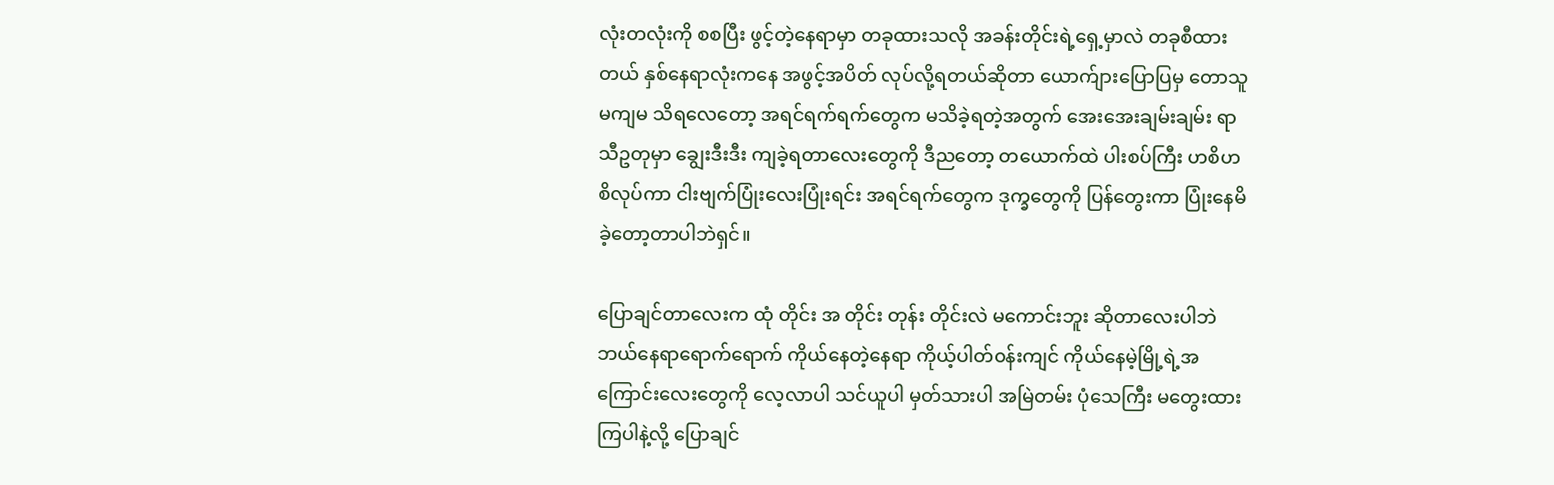လုံးတလုံးကို စစပြီး ဖွင့်တဲ့နေရာမှာ တခုထားသလို အခန်းတိုင်းရဲ့ရှေ့မှာလဲ တခုစီထားတယ် နှစ်နေရာလုံးကနေ အဖွင့်အပိတ် လုပ်လို့ရတယ်ဆိုတာ ယောက်ျားပြောပြမှ တောသူမကျမ သိရလေတော့ အရင်ရက်ရက်တွေက မသိခဲ့ရတဲ့အတွက် အေးအေးချမ်းချမ်း ရာသီဥတုမှာ ချွေးဒီးဒီး ကျခဲ့ရတာလေးတွေကို ဒီညတော့ တယောက်ထဲ ပါးစပ်ကြီး ဟစိဟစိလုပ်ကာ ငါးဗျက်ပြုံးလေးပြုံးရင်း အရင်ရက်တွေက ဒုက္ခတွေကို ပြန်တွေးကာ ပြုံးနေမိခဲ့တော့တာပါဘဲရှင်။

ပြောချင်တာလေးက ထုံ တိုင်း အ တိုင်း တုန်း တိုင်းလဲ မကောင်းဘူး ဆိုတာလေးပါဘဲ ဘယ်နေရာရောက်ရောက် ကိုယ်နေတဲ့နေရာ ကိုယ့်ပါတ်၀န်းကျင် ကိုယ်နေမဲ့မြို့ရဲ့အကြောင်းလေးတွေကို လေ့လာပါ သင်ယူပါ မှတ်သားပါ အမြဲတမ်း ပုံသေကြီး မတွေးထားကြပါနဲ့လို့ ပြောချင်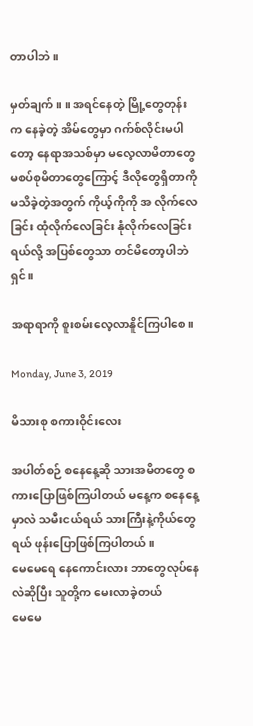တာပါဘဲ။

မှတ်ချက် ။ ။ အရင်နေတဲ့ မြို့တွေတုန်းက နေခဲ့တဲ့ အိမ်တွေမှာ ဂက်စ်လိုင်းမပါတော့ နေရာအသစ်မှာ မလေ့လာမိတာတွေ မစပ်စုမိတာတွေကြောင့် ဒီလိုတွေရှိတာကို မသိခဲ့တဲ့အတွက် ကိုယ့်ကိုကို အ လိုက်လေခြင်း ထုံလိုက်လေခြင်း နုံလိုက်လေခြင်းရယ်လို့ အပြစ်တွေသာ တင်မိတော့ပါဘဲရှင်။

အရာရာကို စူးစမ်းလေ့လာနိူင်ကြပါစေ။

Monday, June 3, 2019

မိသားစု စကားဝိုင်းလေး

အပါတ်စဉ် စနေနေ့ဆို သားအမိတတွေ စကားပြောဖြစ်ကြပါတယ် မနေ့က စနေနေ့မှာလဲ သမီးငယ်ရယ် သားကြီးနဲ့ကိုယ်တွေရယ် ဖုန်းပြောဖြစ်ကြပါတယ်။
မေမေရေ နေကောင်းလား ဘာတွေလုပ်နေလဲဆိုပြီး သူတို့က မေးလာခဲ့တယ်
မေမေ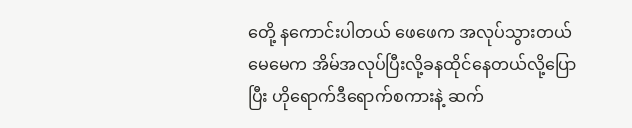တေို့ နကောင်းပါတယ် ဖေဖေက အလုပ်သွားတယ် မေမေက အိမ်အလုပ်ပြီးလို့ခနထိုင်နေတယ်လို့ပြောပြီး ဟိုရောက်ဒီရောက်စကားနဲ့ ဆက်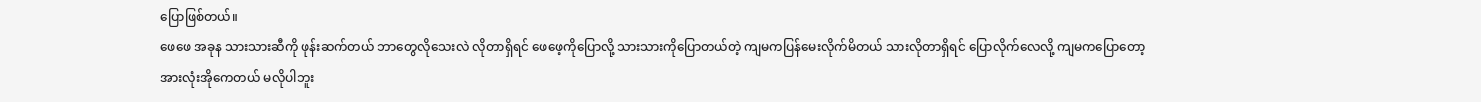ပြောဖြစ်တယ်။
ဖေဖေ အခုန သားသားဆီကို ဖုန်းဆက်တယ် ဘာတွေလိုသေးလဲ လိုတာရှိရင် ဖေဖေ့ကိုပြောလို့ သားသားကိုပြောတယ်တဲ့ ကျမကပြန်မေးလိုက်မိတယ် သားလိုတာရှိရင် ပြောလိုက်လေလို့ ကျမကပြောတော့ အားလုံးအိုကေတယ် မလိုပါဘူး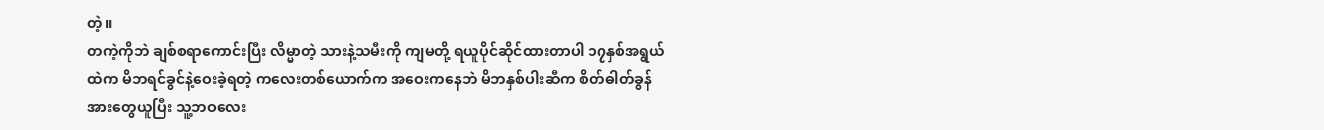တဲ့။
တကဲ့ကိုဘဲ ချစ်စရာကောင်းပြီး လိမ္မာတဲ့ သားနဲ့သမီးကို ကျမတို့ ရယူပိုင်ဆိုင်ထားတာပါ ၁၇နှစ်အရွယ်ထဲက မိဘရင်ခွင်နဲ့ဝေးခဲ့ရတဲ့ ကလေးတစ်ယောက်က အဝေးကနေဘဲ မိဘနှစ်ပါးဆီက စိတ်ဓါတ်ခွန်အားတွေယူပြီး သူ့ဘဝလေး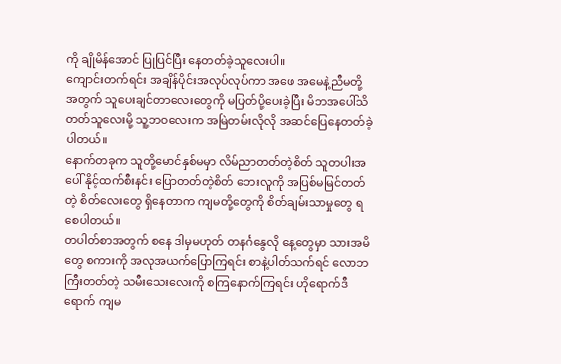ကို ချိုမိန်အောင် ပြုပြင်ပြီး နေတတ်ခဲ့သူလေးပါ။
ကျောင်းတက်ရင်း အချိန်ပိုင်းအလုပ်လုပ်ကာ အဖေ အမေနဲ့ညီမတို့အတွက် သူပေးချင်တာလေးတွေကို မပြတ်ပို့ပေးခဲ့ပြီး မိဘအပေါ်သိတတ်သူလေးမို့ သူ့ဘဝလေးက အမြဲတမ်းလိုလို အဆင်ပြေနေတတ်ခဲ့ပါတယ်။
နောက်တခုက သူတို့မောင်နှစ်မမှာ လိမ်ညာတတ်တဲ့စိတ် သူတပါးအပေါ် နိုင့်ထက်စီးနင်း ပြောတတ်တဲ့စိတ် ဘေးလူကို အပြစ်မမြင်တတ်တဲ့ စိတ်လေးတွေ ရှိနေတာက ကျမတို့တွေကို စိတ်ချမ်းသာမှုတွေ ရစေပါတယ်။
တပါတ်စာအတွက် စနေ ဒါမှမဟုတ် တနင်္ဂနွေလို နေ့တွေမှာ သားအမိတွေ စကားကို အလုအယက်ပြောကြရင်း စာနဲ့ပါတ်သက်ရင် လောဘကြီးတတ်တဲ့ သမီးသေးလေးကို စကြနောက်ကြရင်း ဟိုရောက်ဒီရောက် ကျမ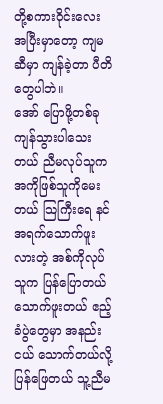တို့စကားဝိုင်းလေး အပြီးမှာတော့ ကျမဆီမှာ ကျန်ခဲ့တာ ပီတိတွေပါဘဲ။
အော် ပြောဖို့တစ်ခု ကျန်သွားပါသေးတယ် ညီမလုပ်သူက အကိုဖြစ်သူကိုမေးတယ် သြကြီးရေ နင်အရက်သောက်ဖူးလားတဲ့ အစ်ကိုလုပ်သူက ပြန်ပြောတယ် သောက်ဖူးတယ် ဧည့်ခံပွဲတွေမှာ အနည်းငယ် သောက်တယ်လို့ပြန်ဖြေတယ် သူ့ညီမ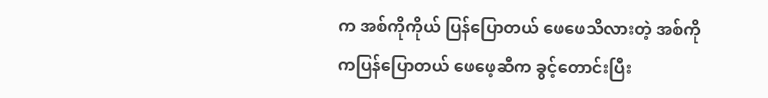က အစ်ကိုကိုယ် ပြန်ပြောတယ် ဖေဖေသိလားတဲ့ အစ်ကိုကပြန်ပြောတယ် ဖေဖေ့ဆီက ခွင့်တောင်းပြီး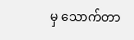မှ သောက်တာ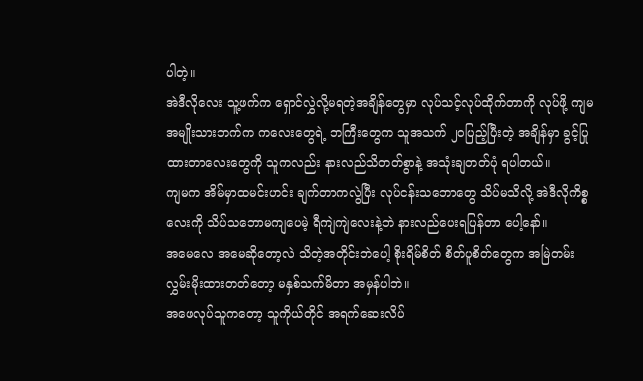ပါတဲ့။
အဲဒီလိုလေး သူ့ဖက်က ရှောင်လွှဲလို့မရတဲ့အချိန်တွေမှာ လုပ်သင့်လုပ်ထိုက်တာကို လုပ်ဖို့ ကျမအမျိုးသားဘက်က ကလေးတွေရဲ့ ဘကြီးတွေက သူအသက် ၂၀ပြည့်ပြီးတဲ့ အချိန်မှာ ခွင့်ပြုထားတာလေးတွေကို သူကလည်း နားလည်သိတတ်စွာနဲ့ အသုံးချတတ်ပုံ ရပါတယ်။
ကျမက အိမ်မှာထမင်းဟင်း ချက်တာကလွဲပြီး လုပ်ငန်းသဘောတွေ သိပ်မသိလို့ အဲဒီလိုကိစ္စလေးကို သိပ်သဘောမကျပေမဲ့ ရီကျဲကျဲလေးနဲ့ဘဲ နားလည်ပေးရပြန်တာ ပေါ့နော်။
အမေလေ အမေဆိုတော့လဲ သိတဲ့အတိုင်းဘဲပေါ့ စိုးရိမ်စိတ် စိတ်ပူစိတ်တွေက အမြဲတမ်း လွှမ်းမိုးထားတတ်တော့ မနှစ်သက်မိတာ အမှန်ပါဘဲ။
အဖေလုပ်သူကတော့ သူကိုယ်တိုင် အရက်ဆေးလိပ်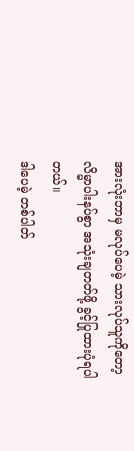အားလုံးဘာမှ မလုပ်ပေမဲ့ သားလုပ်သူကိုတော့ လိမ္မာပါးနပ်စွာ အသုံးချတတ်ဖို့ ခွင့်ပြုထားပုံရပါတယ်။
ဒါပေမဲ့ တစ်ပါတ်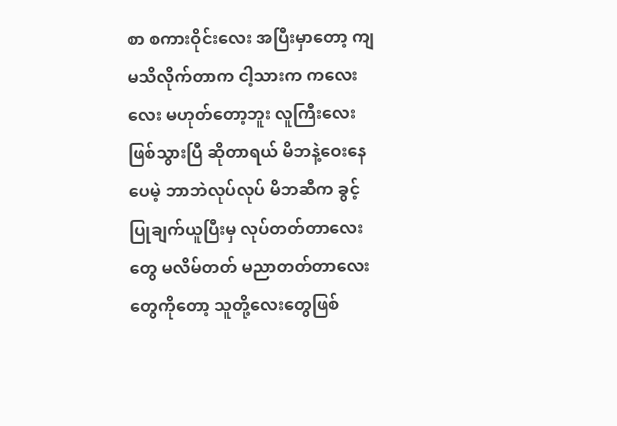စာ စကားဝိုင်းလေး အပြီးမှာတော့ ကျမသိလိုက်တာက ငါ့သားက ကလေးလေး မဟုတ်တော့ဘူး လူကြီးလေးဖြစ်သွားပြီ ဆိုတာရယ် မိဘနဲ့ဝေးနေပေမဲ့ ဘာဘဲလုပ်လုပ် မိဘဆီက ခွင့်ပြုချက်ယူပြီးမှ လုပ်တတ်တာလေးတွေ မလိမ်တတ် မညာတတ်တာလေးတွေကိုတော့ သူတို့လေးတွေဖြစ်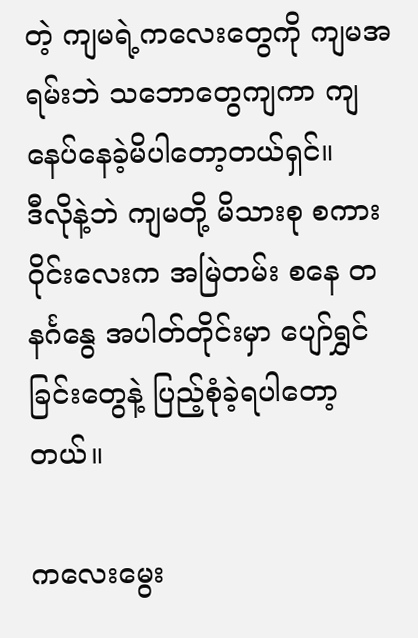တဲ့ ကျမရဲ့ကလေးတွေကို ကျမအရမ်းဘဲ သဘောတွေကျကာ ကျနေပ်နေခဲ့မိပါတော့တယ်ရှင်။
ဒီလိုနဲ့ဘဲ ကျမတို့ မိသားစု စကားဝိုင်းလေးက အမြဲတမ်း စနေ တနင်္ဂနွေ အပါတ်တိုင်းမှာ ပျော်ရွှင်ခြင်းတွေနဲ့ ပြည့်စုံခဲ့ရပါတော့တယ်။

ကလေးမွေး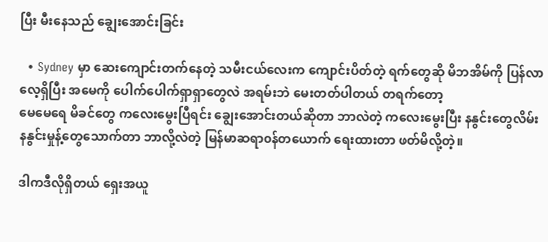ပြီး မီးနေသည် ချွေးအောင်းခြင်း

  • Sydney မှာ ဆေးကျောင်းတက်နေတဲ့ သမီးငယ်လေးက ကျောင်းပိတ်တဲ့ ရက်တွေဆို မိဘအိမ်ကို ပြန်လာလေ့ရှိပြီး အမေကို ပေါက်ပေါက်ရှာရှာတွေလဲ အရမ်းဘဲ မေးတတ်ပါတယ် တရက်တော့
မေမေရေ မိခင်တွေ ကလေးမွေးပြီရင်း ချွေးအောင်းတယ်ဆိုတာ ဘာလဲတဲ့ ကလေးမွေးပြီး နနွင်းတွေလိမ်း နနွင်းမှုန့်တွေသောက်တာ ဘာလို့လဲတဲ့ မြန်မာဆရာ၀န်တယောက် ရေးထားတာ ဖတ်မိလို့တဲ့။

ဒါကဒီလိုရှိတယ် ရှေးအယူ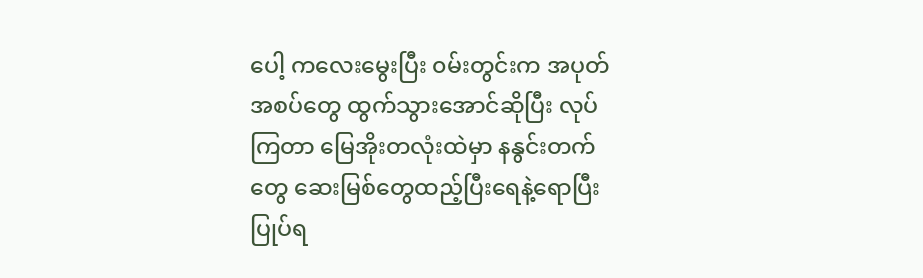ပေါ့ ကလေးမွေးပြီး ၀မ်းတွင်းက အပုတ်အစပ်တွေ ထွက်သွားအောင်ဆိုပြီး လုပ်ကြတာ မြေအိုးတလုံးထဲမှာ နနွင်းတက်တွေ ဆေးမြစ်တွေထည့်ပြီးရေနဲ့ရောပြီး ပြုပ်ရ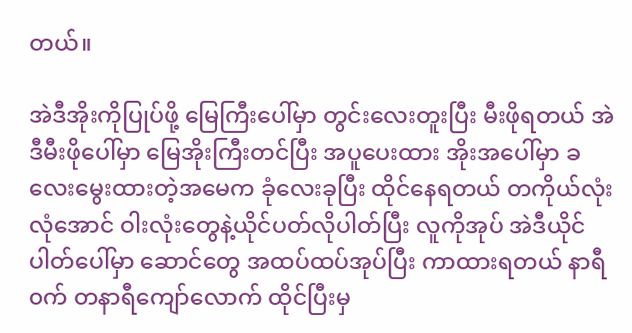တယ်။

အဲဒီအိုးကိုပြုပ်ဖို့ မြေကြီးပေါ်မှာ တွင်းလေးတူးပြီး မီးဖိုရတယ် အဲဒီမီးဖိုပေါ်မှာ မြေအိုးကြီးတင်ပြီး အပူပေးထား အိုးအပေါ်မှာ ခလေးမွေးထားတဲ့အမေက ခုံလေးခုပြီး ထိုင်နေရတယ် တကိုယ်လုံး လုံအောင် ဝါးလုံးတွေနဲ့ယိုင်ပတ်လိုပါတ်ပြီး လူကိုအုပ် အဲဒီယိုင်ပါတ်ပေါ်မှာ ဆောင်တွေ အထပ်ထပ်အုပ်ပြီး ကာထားရတယ် နာရီ၀က် တနာရီကျော်လောက် ထိုင်ပြီးမှ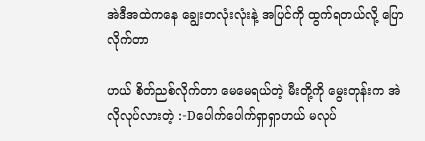အဲဒီအထဲကနေ ချွေးတလုံးလုံးနဲ့ အပြင်ကို ထွက်ရတယ်လို့ ပြောလိုက်တာ

ဟယ် စိတ်ညစ်လိုက်တာ မေမေရယ်တဲ့ မီးတို့ကို မွေးတုန်းက အဲလိုလုပ်လားတဲ့ :-Dပေါက်ပေါက်ရှာရှာဟယ် မလုပ်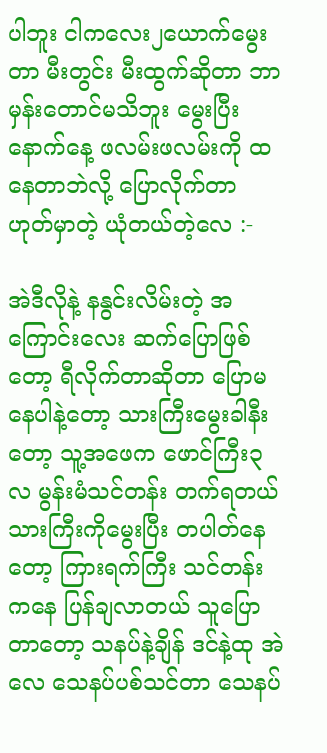ပါဘူး ငါကလေး၂ယောက်မွေးတာ မီးတွင်း မီးထွက်ဆိုတာ ဘာမှန်းတောင်မသိဘူး မွေးပြီးနောက်နေ့ ဖလမ်းဖလမ်းကို ထနေတာဘဲလို့ ပြောလိုက်တာ ဟုတ်မှာတဲ့ ယုံတယ်တဲ့လေ :-

အဲဒီလိုနဲ့ နနွင်းလိမ်းတဲ့ အကြောင်းလေး ဆက်ပြောဖြစ်တော့ ရီလိုက်တာဆိုတာ ပြောမနေပါနဲ့တော့ သားကြီးမွေးခါနီးတော့ သူ့အဖေက ဖောင်ကြီး၃လ မွန်းမံသင်တန်း တက်ရတယ် သားကြီးကိုမွေးပြီး တပါတ်နေတော့ ကြားရက်ကြီး သင်တန်းကနေ ပြန်ချလာတယ် သူပြောတာတော့ သနပ်နဲ့ချိန် ဒင်နဲ့ထု အဲလေ သေနပ်ပစ်သင်တာ သေနပ်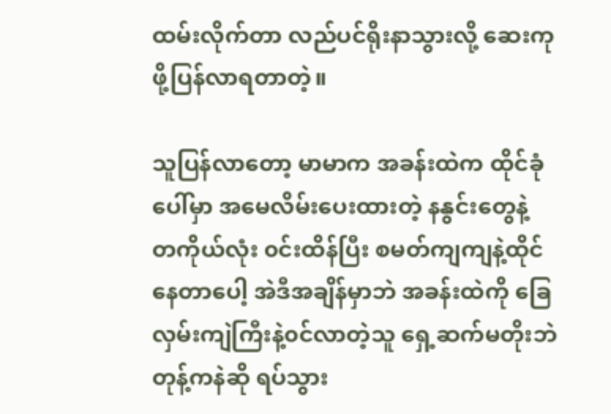ထမ်းလိုက်တာ လည်ပင်ရိုးနာသွားလို့ ဆေးကုဖို့ပြန်လာရတာတဲ့။

သူပြန်လာတော့ မာမာက အခန်းထဲက ထိုင်ခုံပေါ်မှာ အမေလိမ်းပေးထားတဲ့ နနွင်းတွေနဲ့ တကိုယ်လုံး ၀င်းထိန်ပြီး စမတ်ကျကျနဲ့ထိုင်နေတာပေါ့ အဲဒီအချိန်မှာဘဲ အခန်းထဲကို ခြေလှမ်းကျဲကြီးနဲ့၀င်လာတဲ့သူ ရှေ့ဆက်မတိုးဘဲ တုန့်ကနဲဆို ရပ်သွား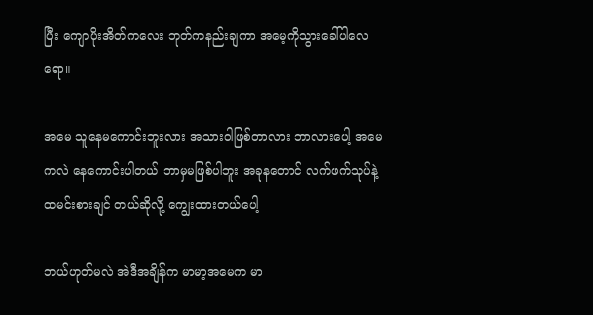ပြီး ကျောပိုးအိတ်ကလေး ဘုတ်ကနည်းချကာ အမေ့ကိုသွားခေါ်ပါလေရော။

အမေ သူနေမကောင်းဘူးလား အသားဝါဖြစ်တာလား ဘာလားပေါ့ အမေကလဲ နေကောင်းပါတယ် ဘာမှမဖြစ်ပါဘူး အခုနတောင် လက်ဖက်သုပ်နဲ့ထမင်းစားချင် တယ်ဆိုလို့ ကျွေးထားတယ်ပေါ့

ဘယ်ဟုတ်မလဲ အဲဒီအချိန်က မာမာ့အမေက မာ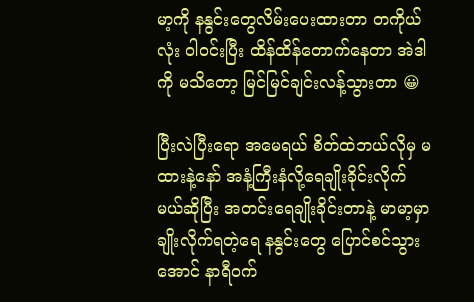မာ့ကို နနွင်းတွေလိမ်းပေးထားတာ တကိုယ်လုံး ဝါ၀င်းပြီး ထိန်ထိန်တောက်နေတာ အဲဒါကို မသိတော့ မြင်မြင်ချင်းလန့်သွားတာ 😀

ပြီးလဲပြီးရော အမေရယ် စိတ်ထဲဘယ်လိုမှ မထားနဲ့နော် အနံ့ကြီးနံလို့ရေချိုးခိုင်းလိုက် မယ်ဆိုပြီး အတင်းရေချိုးခိုင်းတာနဲ့ မာမာ့မှာ ချိုးလိုက်ရတဲ့ရေ နနွင်းတွေ ပြောင်စင်သွားအောင် နာရီ၀က်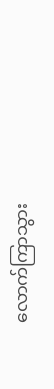လောက်ကြာသွား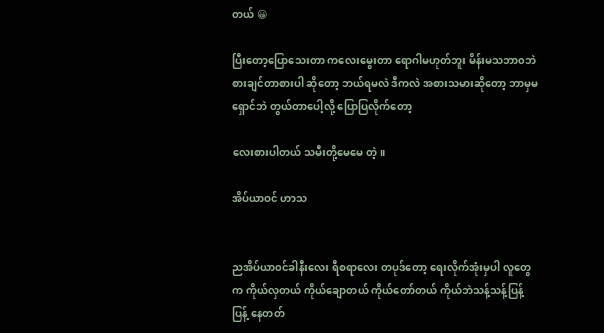တယ် 😀

ပြီးတော့ပြောသေးတာ ကလေးမွေးတာ ရောဂါမဟုတ်ဘူး မိန်းမသဘာ၀ဘဲ စားချင်တာစားပါ ဆိုတော့ ဘယ်ရမလဲ ဒီကလဲ အစားသမားဆိုတော့ ဘာမှမရှောင်ဘဲ တွယ်တာပေါ့လို့ ပြောပြလိုက်တော့

လေးစားပါတယ် သမီးတို့မေမေ တဲ့။

အိပ်ယာဝင် ဟာသ


ညအိပ်ယာ၀င်ခါနီးလေး ရီစရာလေး တပုဒ်တော့ ရေးလိုက်အုံးမှပါ လူတွေက ကိုယ်လှတယ် ကိုယ်ချောတယ် ကိုယ်တော်တယ် ကိုယ်ဘဲသန့်သန့်ပြန့်ပြန့် နေတတ်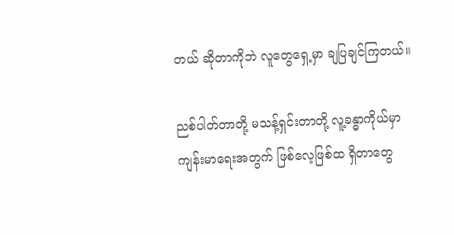တယ် ဆိုတာကိုဘဲ လူတွေရှေ့မှာ ချပြချင်ကြတယ်။

ညစ်ပါတ်တာတို့ မသန့်ရှင်းတာတို့ လူ့ခန္ဓာကိုယ်မှာ ကျန်းမာရေးအတွက် ဖြစ်လေ့ဖြစ်ထ ရှိတာတွေ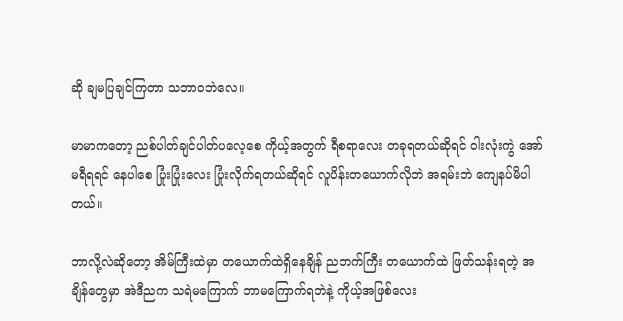ဆို ချမပြချင်ကြတာ သဘာ၀ဘဲလေ။

မာမာကတော့ ညစ်ပါတ်ချင်ပါတ်ပလေ့စေ ကိုယ့်အတွက် ရီစရာလေး တခုရတယ်ဆိုရင် ဝါးလုံးကွဲ အော်မရီရရင် နေပါစေ ပြုံးပြုံးလေး ပြုံးလိုက်ရတယ်ဆိုရင် လူပိန်းတယောက်လိုဘဲ အရမ်းဘဲ ကျေနပ်မိပါတယ်။

ဘာလို့လဲဆိုတော့ အိမ်ကြီးထဲမှာ တယောက်ထဲရှိနေချိန် ညဘက်ကြီး တယောက်ထဲ ဖြတ်သန်းရတဲ့ အချိန်တွေမှာ အဲဒီညက သရဲမကြောက် ဘာမကြောက်ရဘဲနဲ့ ကိုယ့်အဖြစ်လေး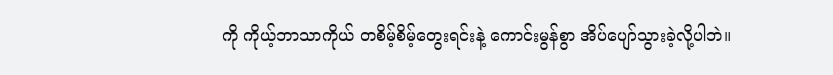ကို ကိုယ့်ဘာသာကိုယ် တစိမ့်စိမ့်တွေးရင်းနဲ့ ကောင်းမွန်စွာ အိပ်ပျော်သွားခဲ့လို့ပါဘဲ။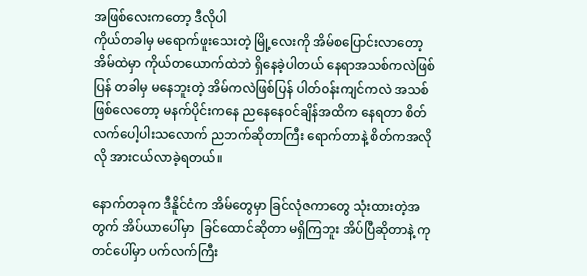အဖြစ်လေးကတော့ ဒီလိုပါ
ကိုယ်တခါမှ မရောက်ဖူးသေးတဲ့ မြို့လေးကို အိမ်စပြောင်းလာတော့ အိမ်ထဲမှာ ကိုယ်တယောက်ထဲဘဲ ရှိနေခဲ့ပါတယ် နေရာအသစ်ကလဲဖြစ်ပြန် တခါမှ မနေဘူးတဲ့ အိမ်ကလဲဖြစ်ပြန် ပါတ်၀န်းကျင်ကလဲ အသစ်ဖြစ်လေတော့ မနက်ပိုင်းကနေ ညနေနေ၀င်ချိန်အထိက နေရတာ စိတ်လက်ပေါ့ပါးသလောက် ညဘက်ဆိုတာကြီး ရောက်တာနဲ့ စိတ်ကအလိုလို အားငယ်လာခဲ့ရတယ်။

နောက်တခုက ဒီနိူင်ငံက အိမ်တွေမှာ ခြင်လုံဇကာတွေ သုံးထားတဲ့အတွက် အိပ်ယာပေါ်မှာ  ခြင်ထောင်ဆိုတာ မရှိကြဘူး အိပ်ပြီဆိုတာနဲ့ ကုတင်ပေါ်မှာ ပက်လက်ကြီး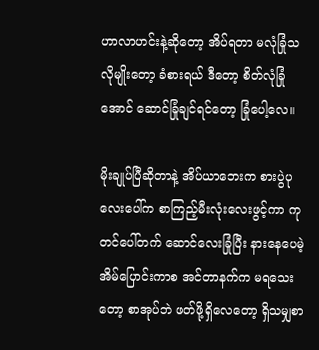ဟာလာဟင်းနဲ့ဆိုတော့ အိပ်ရတာ မလုံခြုံသလိုမျိုးတော့ ခံစားရယ် ဒီတော့ စိတ်လုံခြုံအောင် ဆောင်ခြုံချင်ရင်တော့ ခြုံပေါ့လေ။

မိုးချုပ်ပြီဆိုတာနဲ့ အိပ်ယာဘေးက စားပွဲပုလေးပေါ်က စာကြည့်မီးလုံးလေးဖွင့်ကာ ကုတင်ပေါ်တက် ဆောင်လေးခြုံပြီး နားနေပေမဲ့ အိမ်ပြောင်းကာစ အင်တာနက်က မရသေးတော့ စာအုပ်ဘဲ ဖတ်ဖို့ရှိလေတော့ ရှိသမျှစာ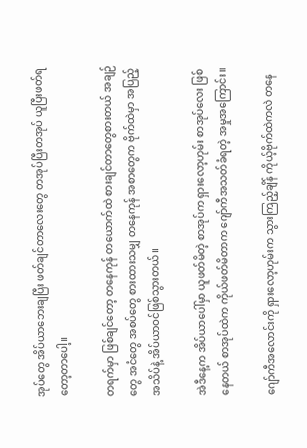အုပ်တွေ အိပ်ယာဘေးချပြီး ဖတ်ချင်တာလေးတွေ တအုပ်ပြီးတအုပ် ယူပြီးဖတ်ရတော့တာပေါ့။

တရက်မှာ ဖြစ်ချင်တော့ တနေကုန် တယောက်ထဲ စားချင်တာတွေစားတယ် အချဉ်တွေ အငံတွေ အစပ်တွေ စားထားသမျှ တနေကုန် အစာတွေက ဗိုက်ထဲမှာ အပြည့်အသိပ်နဲ့ အိပ်ယာဝင်ဖြစ်သွားတယ်။

အဲဒီနေ့က အိပ်ယာပေါ်မှာ ယူဖတ်မိတဲ့ စာအုပ်က ရှားလော့ဟုမ်း စာအုပ်လေး ဖြစ်နေတယ် စာအုပ်ထဲက ကိုယ်ဖတ်မိတာက ဂျော်ကီအသတ်ခံရတဲ့ အမှုအကြောင်း။

ဂျော်ကီအလောင်းကို ရှားလော့ဟုမ်းက သွားကြည့်ချိန် ကိုယ့်ဗိုက်ထဲကလဲ တနေ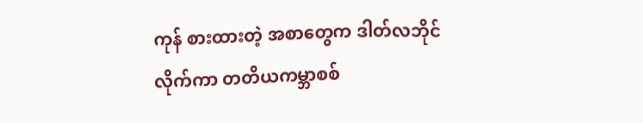ကုန် စားထားတဲ့ အစာတွေက ဒါတ်လဘိုင်လိုက်ကာ တတိယကမ္ဘာစစ်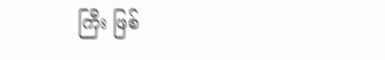ကြီး ဖြစ်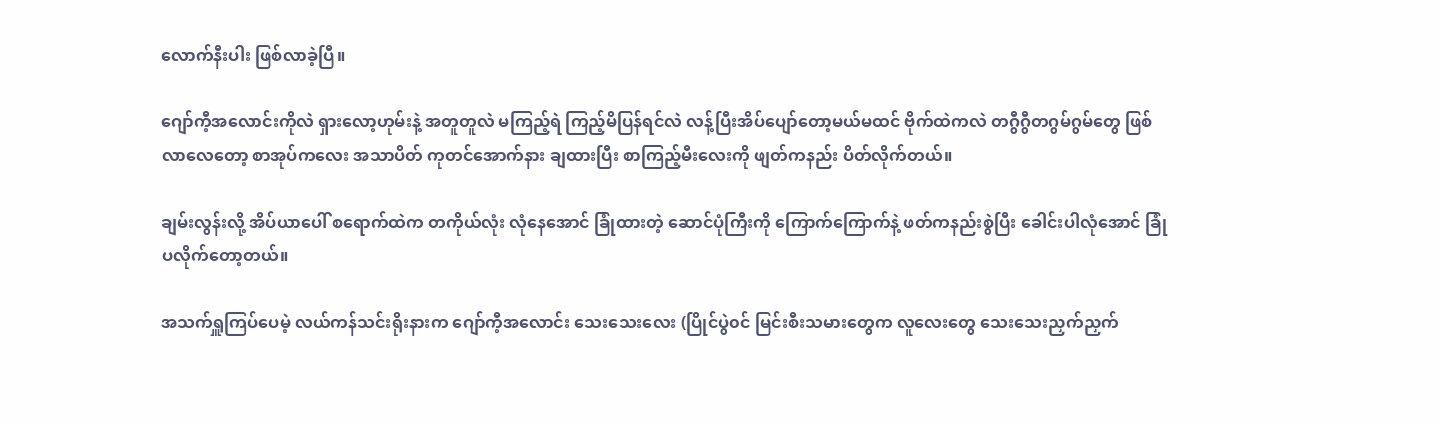လောက်နီးပါး ဖြစ်လာခဲ့ပြီ။

ဂျော်ကီ့အလောင်းကိုလဲ ရှားလော့ဟုမ်းနဲ့ အတူတူလဲ မကြည့်ရဲ ကြည့်မိပြန်ရင်လဲ လန့်ပြီးအိပ်ပျော်တော့မယ်မထင် ဗိုက်ထဲကလဲ တဂွီဂွီတဂွမ်ဂွမ်တွေ ဖြစ်လာလေတော့ စာအုပ်ကလေး အသာပိတ် ကုတင်အောက်နား ချထားပြီး စာကြည့်မီးလေးကို ဖျတ်ကနည်း ပိတ်လိုက်တယ်။

ချမ်းလွန်းလို့ အိပ်ယာပေါ် စရောက်ထဲက တကိုယ်လုံး လုံနေအောင် ခြုံထားတဲ့ ဆောင်ပုံကြီးကို ကြောက်ကြောက်နဲ့ ဖတ်ကနည်းစွဲပြီး ခေါင်းပါလုံအောင် ခြုံပလိုက်တော့တယ်။

အသက်ရှူကြပ်ပေမဲ့ လယ်ကန်သင်းရိုးနားက ဂျော်ကီ့အလောင်း သေးသေးလေး (ပြိုင်ပွဲ၀င် မြင်းစီးသမားတွေက လူလေးတွေ သေးသေးညှက်ညှက်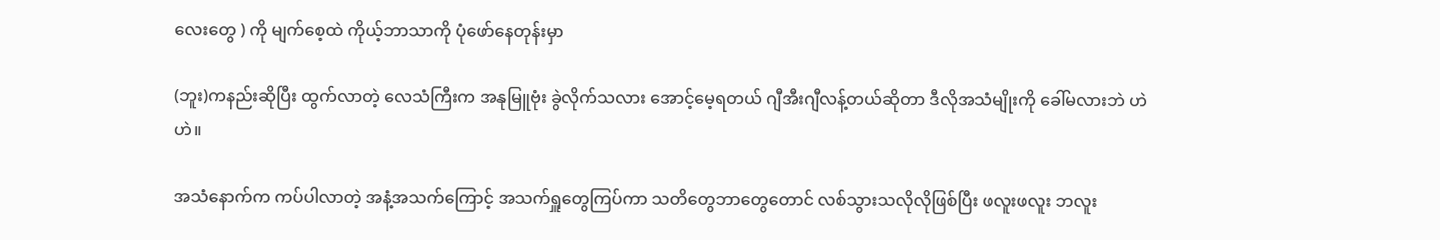လေးတွေ ) ကို မျက်စေ့ထဲ ကိုယ့်ဘာသာကို ပုံဖော်နေတုန်းမှာ

(ဘူး)ကနည်းဆိုပြီး ထွက်လာတဲ့ လေသံကြီးက အနုမြူဗုံး ခွဲလိုက်သလား အောင့်မေ့ရတယ် ဂျီအီးဂျီလန့်တယ်ဆိုတာ ဒီလိုအသံမျိုးကို ခေါ်မလားဘဲ ဟဲ ဟဲ။

အသံနောက်က ကပ်ပါလာတဲ့ အနံ့အသက်ကြောင့် အသက်ရှူတွေကြပ်ကာ သတိတွေဘာတွေတောင် လစ်သွားသလိုလိုဖြစ်ပြီး ဖလူးဖလူး ဘလူး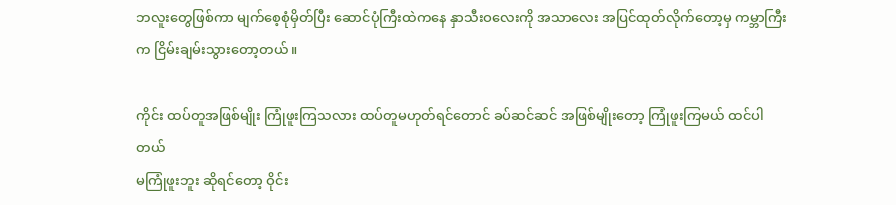ဘလူးတွေဖြစ်ကာ မျက်စေ့စုံမှိတ်ပြီး ဆောင်ပုံကြီးထဲကနေ နှာသီးဝလေးကို အသာလေး အပြင်ထုတ်လိုက်တော့မှ ကမ္ဘာကြီးက ငြိမ်းချမ်းသွားတော့တယ်။

ကိုင်း ထပ်တူအဖြစ်မျိုး ကြုံဖူးကြသလား ထပ်တူမဟုတ်ရင်တောင် ခပ်ဆင်ဆင် အဖြစ်မျိုးတော့ ကြုံဖူးကြမယ် ထင်ပါတယ်
မကြုံဖူးဘူး ဆိုရင်တော့ ဝိုင်း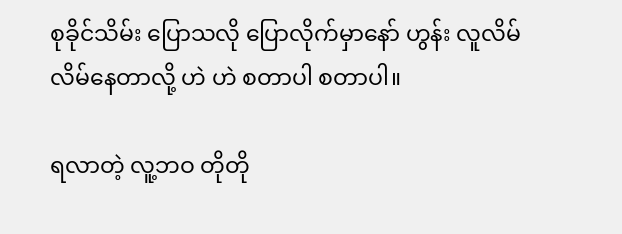စုခိုင်သိမ်း ပြောသလို ပြောလိုက်မှာနော် ဟွန်း လူလိမ် လိမ်နေတာလို့ ဟဲ ဟဲ စတာပါ စတာပါ။

ရလာတဲ့ လူ့ဘဝ တိုတို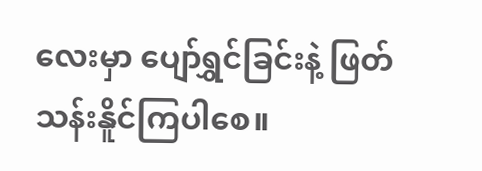လေးမှာ ပျော်ရွှင်ခြင်းနဲ့ ဖြတ်သန်းနိူင်ကြပါစေ။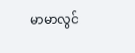မာမာလွင်